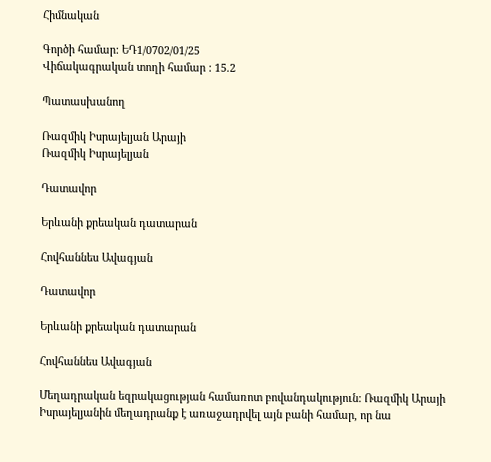Հիմնական

Գործի համար: ԵԴ1/0702/01/25
Վիճակագրական տողի համար : 15.2

Պատասխանող

Ռազմիկ Իսրայելյան Արայի
Ռազմիկ Իսրայելյան

Դատավոր

Երևանի քրեական դատարան

Հովհաննես Ավագյան

Դատավոր

Երևանի քրեական դատարան

Հովհաննես Ավագյան

Մեղադրական եզրակացության համառոտ բովանդակություն: Ռազմիկ Արայի Իսրայելյանին մեղադրանք է առաջադրվել այն բանի համար, որ նա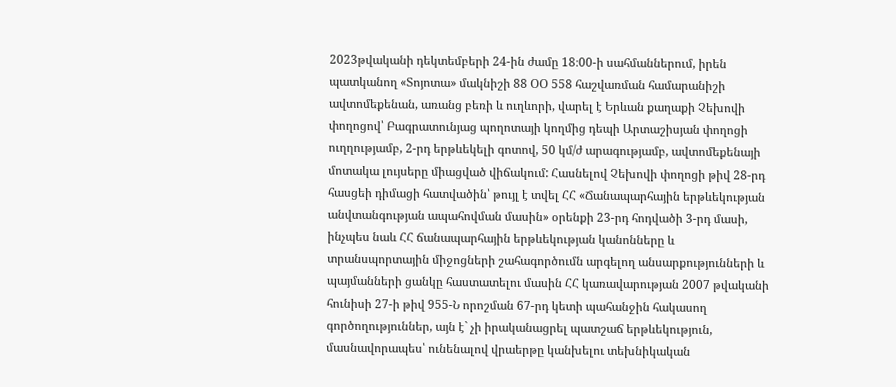2023թվականի դեկտեմբերի 24-ին ժամը 18։00-ի սահմաններում, իրեն պատկանող «Տոյոտա» մակնիշի 88 ՕՕ 558 հաշվառման համարանիշի ավտոմեքենան, առանց բեռի և ուղևորի, վարել է Երևան քաղաքի Չեխովի փողոցով՝ Բագրատունյաց պողոտայի կողմից դեպի Արտաշիսյան փողոցի ուղղությամբ, 2-րդ երթևեկելի գոտով, 50 կմ/ժ արագությամբ, ավտոմեքենայի մոտակա լույսերը միացված վիճակում: Հասնելով Չեխովի փողոցի թիվ 28-րդ հասցեի դիմացի հատվածին՝ թույլ է տվել ՀՀ «Ճանապարհային երթևեկության անվտանգության ապահովման մասին» օրենքի 23-րդ հոդվածի 3-րդ մասի, ինչպես նաև ՀՀ ճանապարհային երթևեկության կանոնները և տրանսպորտային միջոցների շահագործումն արգելող անսարքությունների և պայմանների ցանկը հաստատելու մասին ՀՀ կառավարության 2007 թվականի հունիսի 27-ի թիվ 955-Ն որոշման 67-րդ կետի պահանջին հակասող գործողություններ, այն է` չի իրականացրել պատշաճ երթևեկություն, մասնավորապես՝ ունենալով վրաերթը կանխելու տեխնիկական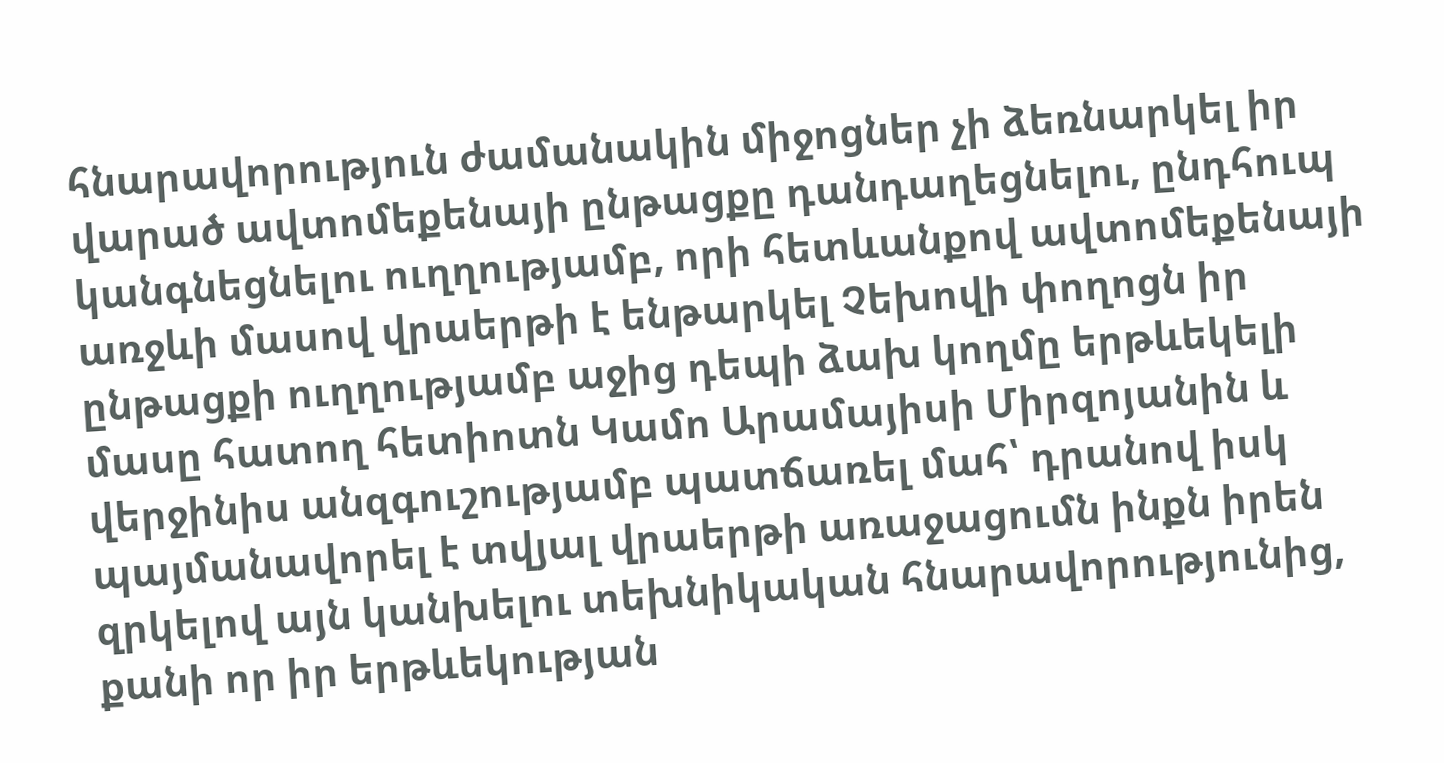հնարավորություն ժամանակին միջոցներ չի ձեռնարկել իր վարած ավտոմեքենայի ընթացքը դանդաղեցնելու, ընդհուպ կանգնեցնելու ուղղությամբ, որի հետևանքով ավտոմեքենայի առջևի մասով վրաերթի է ենթարկել Չեխովի փողոցն իր ընթացքի ուղղությամբ աջից դեպի ձախ կողմը երթևեկելի մասը հատող հետիոտն Կամո Արամայիսի Միրզոյանին և վերջինիս անզգուշությամբ պատճառել մահ՝ դրանով իսկ պայմանավորել է տվյալ վրաերթի առաջացումն ինքն իրեն զրկելով այն կանխելու տեխնիկական հնարավորությունից, քանի որ իր երթևեկության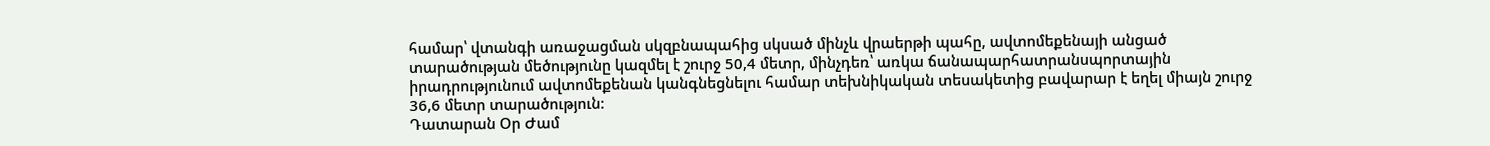համար՝ վտանգի առաջացման սկզբնապահից սկսած մինչև վրաերթի պահը, ավտոմեքենայի անցած տարածության մեծությունը կազմել է շուրջ 50,4 մետր, մինչդեռ՝ առկա ճանապարհատրանսպորտային իրադրությունում ավտոմեքենան կանգնեցնելու համար տեխնիկական տեսակետից բավարար է եղել միայն շուրջ 36,6 մետր տարածություն:
Դատարան Օր Ժամ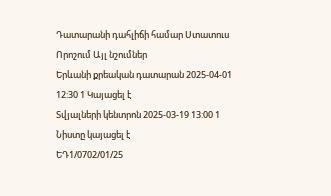Դատարանի դահլիճի համար Ստատուս Որոշում Այլ նշումներ
Երևանի քրեական դատարան 2025-04-01 12:30 1 Կայացել է
Տվյալների կենտրոն 2025-03-19 13:00 1 Նիստը կայացել է
ԵԴ1/0702/01/25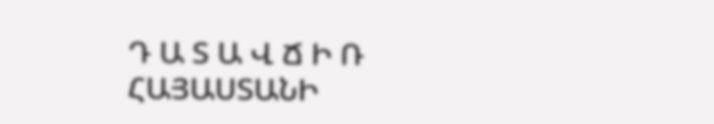Դ Ա Տ Ա Վ Ճ Ի Ռ
ՀԱՅԱՍՏԱՆԻ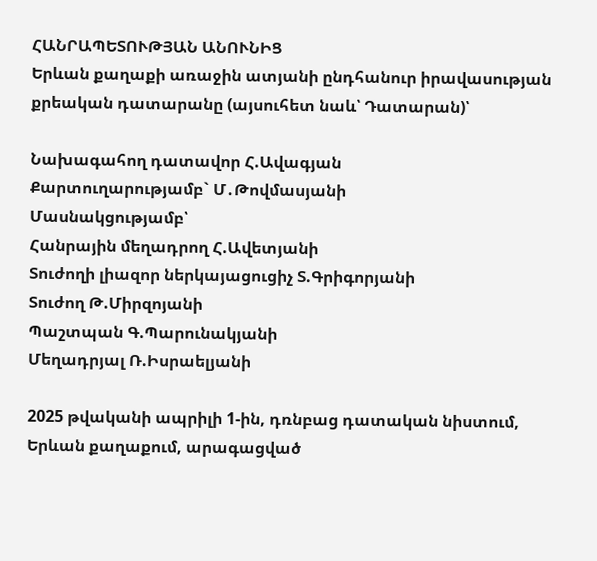ՀԱՆՐԱՊԵՏՈՒԹՅԱՆ ԱՆՈՒՆԻՑ
Երևան քաղաքի առաջին ատյանի ընդհանուր իրավասության
քրեական դատարանը (այսուհետ նաև՝ Դատարան)՝

Նախագահող դատավոր Հ.Ավագյան
Քարտուղարությամբ` Մ․Թովմասյանի
Մասնակցությամբ՝
Հանրային մեղադրող Հ.Ավետյանի
Տուժողի լիազոր ներկայացուցիչ Տ.Գրիգորյանի
Տուժող Թ.Միրզոյանի
Պաշտպան Գ.Պարունակյանի
Մեղադրյալ Ռ.Իսրաելյանի

2025 թվականի ապրիլի 1-ին, դռնբաց դատական նիստում, Երևան քաղաքում, արագացված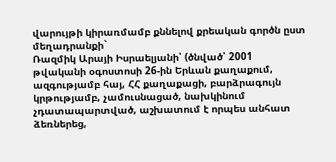վարույթի կիրառմամբ քննելով քրեական գործն ըստ մեղադրանքի`
Ռազմիկ Արայի Իսրաելյանի՝ (ծնված՝ 2001 թվականի օգոստոսի 26-ին Երևան քաղաքում, ազգությամբ հայ, ՀՀ քաղաքացի, բարձրագույն կրթությամբ, չամուսնացած, նախկինում չդատապարտված, աշխատում է որպես անհատ ձեռներեց,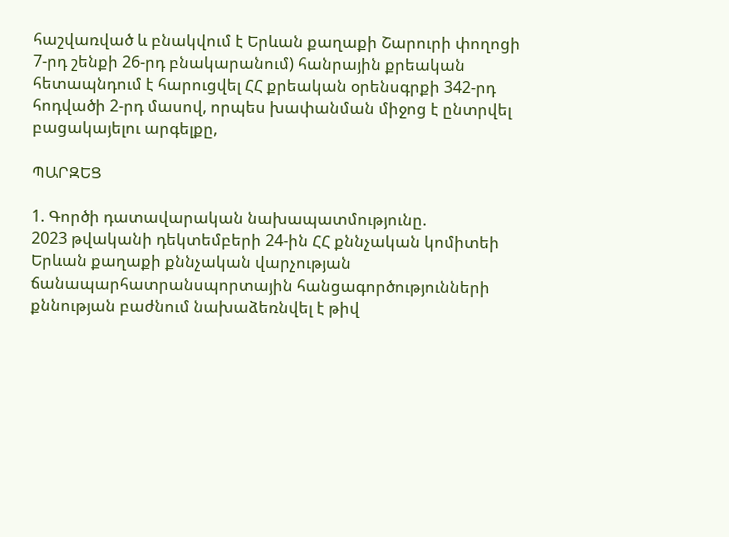հաշվառված և բնակվում է Երևան քաղաքի Շարուրի փողոցի 7-րդ շենքի 26-րդ բնակարանում) հանրային քրեական հետապնդում է հարուցվել ՀՀ քրեական օրենսգրքի 342-րդ հոդվածի 2-րդ մասով, որպես խափանման միջոց է ընտրվել բացակայելու արգելքը,

ՊԱՐԶԵՑ

1. Գործի դատավարական նախապատմությունը.
2023 թվականի դեկտեմբերի 24-ին ՀՀ քննչական կոմիտեի Երևան քաղաքի քննչական վարչության ճանապարհատրանսպորտային հանցագործությունների քննության բաժնում նախաձեռնվել է թիվ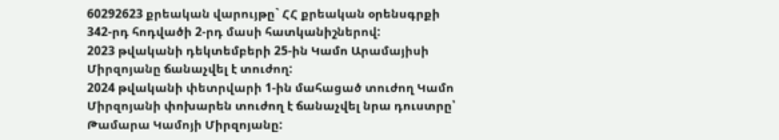60292623 քրեական վարույթը` ՀՀ քրեական օրենսգրքի 342-րդ հոդվածի 2-րդ մասի հատկանիշներով:
2023 թվականի դեկտեմբերի 25-ին Կամո Արամայիսի Միրզոյանը ճանաչվել է տուժող:
2024 թվականի փետրվարի 1-ին մահացած տուժող Կամո Միրզոյանի փոխարեն տուժող է ճանաչվել նրա դուստրը՝ Թամարա Կամոյի Միրզոյանը: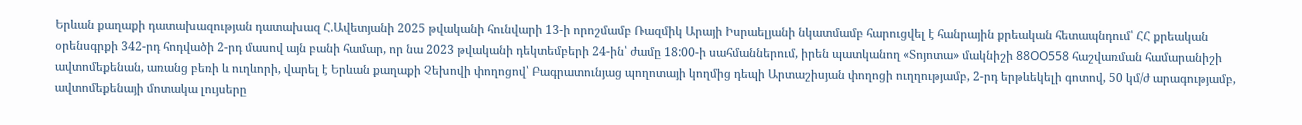Երևան քաղաքի դատախազության դատախազ Հ.Ավետյանի 2025 թվականի հունվարի 13-ի որոշմամբ Ռազմիկ Արայի Իսրաելյանի նկատմամբ հարուցվել է հանրային քրեական հետապնդում՝ ՀՀ քրեական օրենսգրքի 342-րդ հոդվածի 2-րդ մասով այն բանի համար, որ նա 2023 թվականի դեկտեմբերի 24-ին՝ ժամը 18:00-ի սահմաններում, իրեն պատկանող «Տոյոտա» մակնիշի 88OO558 հաշվառման համարանիշի ավտոմեքենան, առանց բեռի և ուղևորի, վարել է Երևան քաղաքի Չեխովի փողոցով՝ Բագրատունյաց պողոտայի կողմից դեպի Արտաշիսյան փողոցի ուղղությամբ, 2-րդ երթևեկելի գոտով, 50 կմ/ժ արագությամբ, ավտոմեքենայի մոտակա լույսերը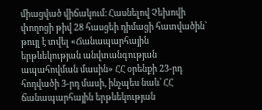միացված վիճակում։ Հասնելով Չեխովի փողոցի թիվ 28 հասցեի դիմացի հատվածին՝ թույլ է տվել «Ճանապարհային երթևեկության անվտանգության ապահովման մասին» ՀՀ օրենքի 23-րդ հոդվածի 3-րդ մասի, ինչպես նաև՝ ՀՀ ճանապարհային երթևեկության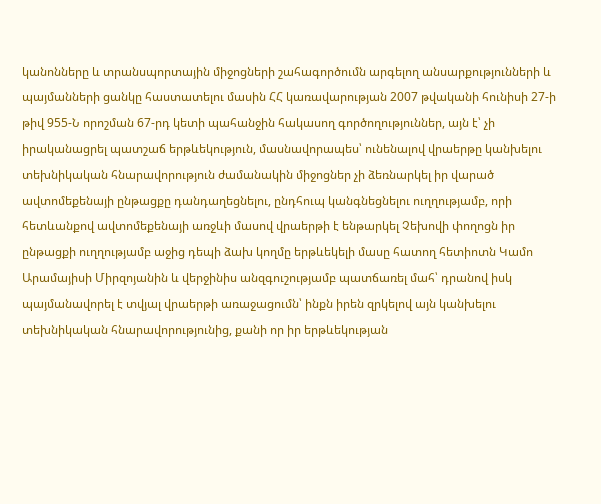կանոնները և տրանսպորտային միջոցների շահագործումն արգելող անսարքությունների և պայմանների ցանկը հաստատելու մասին ՀՀ կառավարության 2007 թվականի հունիսի 27-ի թիվ 955-Ն որոշման 67-րդ կետի պահանջին հակասող գործողություններ, այն է՝ չի իրականացրել պատշաճ երթևեկություն, մասնավորապես՝ ունենալով վրաերթը կանխելու տեխնիկական հնարավորություն ժամանակին միջոցներ չի ձեռնարկել իր վարած ավտոմեքենայի ընթացքը դանդաղեցնելու, ընդհուպ կանգնեցնելու ուղղությամբ, որի հետևանքով ավտոմեքենայի առջևի մասով վրաերթի է ենթարկել Չեխովի փողոցն իր ընթացքի ուղղությամբ աջից դեպի ձախ կողմը երթևեկելի մասը հատող հետիոտն Կամո Արամայիսի Միրզոյանին և վերջինիս անզգուշությամբ պատճառել մահ՝ դրանով իսկ պայմանավորել է տվյալ վրաերթի առաջացումն՝ ինքն իրեն զրկելով այն կանխելու տեխնիկական հնարավորությունից, քանի որ իր երթևեկության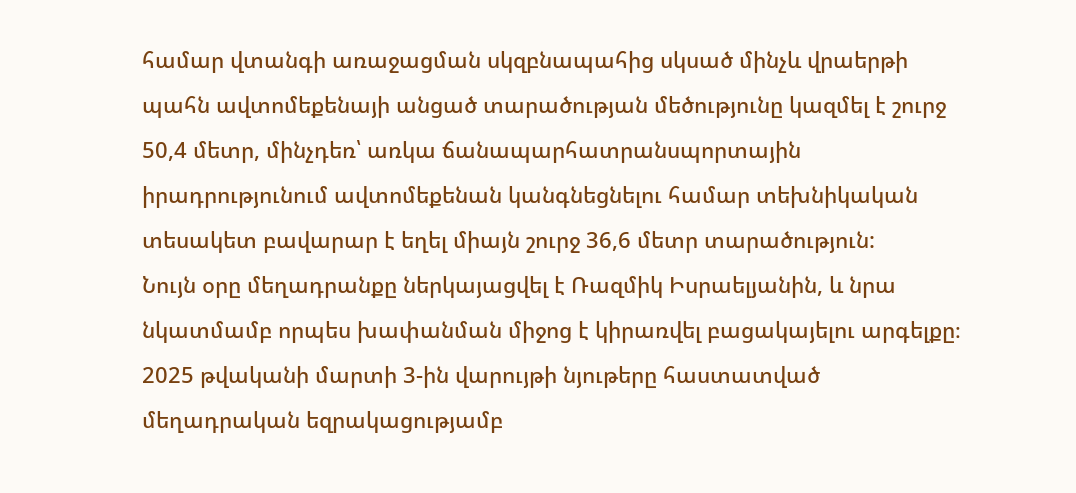համար վտանգի առաջացման սկզբնապահից սկսած մինչև վրաերթի պահն ավտոմեքենայի անցած տարածության մեծությունը կազմել է շուրջ 50,4 մետր, մինչդեռ՝ առկա ճանապարհատրանսպորտային իրադրությունում ավտոմեքենան կանգնեցնելու համար տեխնիկական տեսակետ բավարար է եղել միայն շուրջ 36,6 մետր տարածություն:
Նույն օրը մեղադրանքը ներկայացվել է Ռազմիկ Իսրաելյանին, և նրա նկատմամբ որպես խափանման միջոց է կիրառվել բացակայելու արգելքը։
2025 թվականի մարտի 3-ին վարույթի նյութերը հաստատված մեղադրական եզրակացությամբ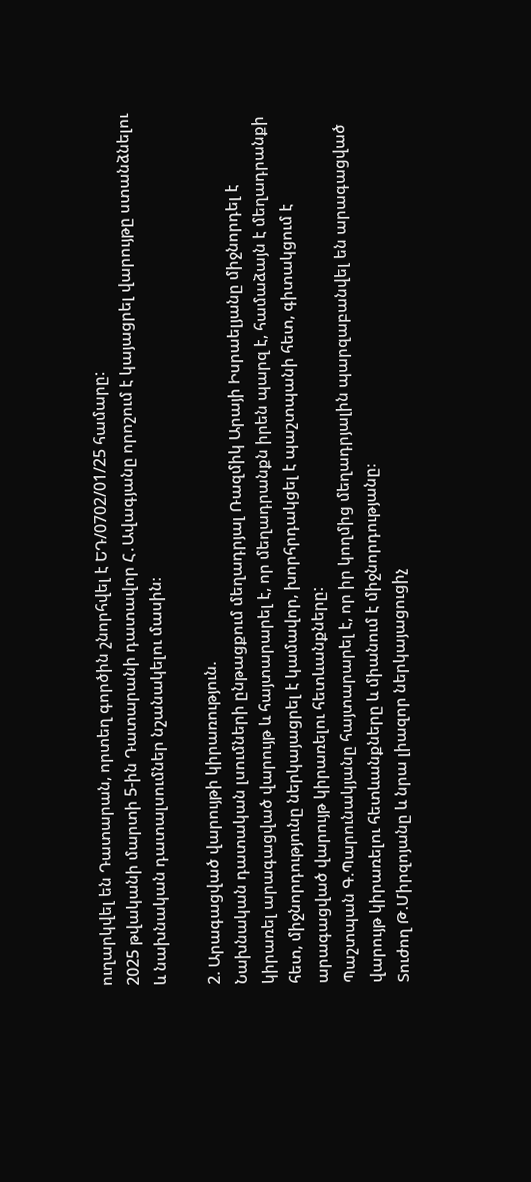ուղարկվել են Դատարան, որտեղ գործին շնորհվել է ԵԴ/0702/01/25 համարը:
2025 թվականի մարտի 5-ին Դատարանի դատավոր Հ․Ավագյանը որոշում է կայացրել վարույթը ստանձնելու և նախնական դատալսումներ նշանակելու մասին։

2. Արագացված վարույթի կիրառություն.
Նախնական դատական լսումների ընթացքում մեղադրյալ Ռազմիկ Արայի Իսրաելյանը միջնորդել է կիրառել արագացված վարույթ և հայտարարել է, որ մեղադրանքն իրեն պարզ է, համաձայն է մեղադրանքի հետ, միջնորդությունը ներկայացրել է կամավոր, խորհրդակցել է պաշտպանի հետ, գիտակցում է արագացված վարույթ կիրառելու հետևանքները:
Պաշտպան Գ.Պարունակյանը հայտարարել է, որ իր կողմից մեղադրյալին պարզաբանվել են արագացված վարույթ կիրառելու հետևանքները և միանում է միջնորդությանը։
Տուժող Թ.Միրզոյանը և նրա լիազոր ներկայացուցիչ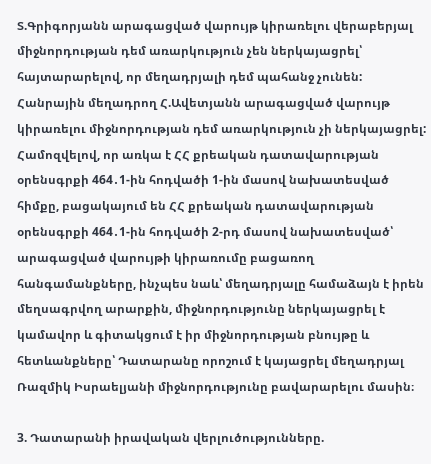Տ.Գրիգորյանն արագացված վարույթ կիրառելու վերաբերյալ միջնորդության դեմ առարկություն չեն ներկայացրել՝ հայտարարելով, որ մեղադրյալի դեմ պահանջ չունեն:
Հանրային մեղադրող Հ.Ավետյանն արագացված վարույթ կիրառելու միջնորդության դեմ առարկություն չի ներկայացրել:
Համոզվելով, որ առկա է ՀՀ քրեական դատավարության օրենսգրքի 464․1-ին հոդվածի 1-ին մասով նախատեսված հիմքը, բացակայում են ՀՀ քրեական դատավարության օրենսգրքի 464․1-ին հոդվածի 2-րդ մասով նախատեսված՝ արագացված վարույթի կիրառումը բացառող հանգամանքները, ինչպես նաև՝ մեղադրյալը համաձայն է իրեն մեղսագրվող արարքին, միջնորդությունը ներկայացրել է կամավոր և գիտակցում է իր միջնորդության բնույթը և հետևանքները՝ Դատարանը որոշում է կայացրել մեղադրյալ Ռազմիկ Իսրաելյանի միջնորդությունը բավարարելու մասին։

3. Դատարանի իրավական վերլուծությունները.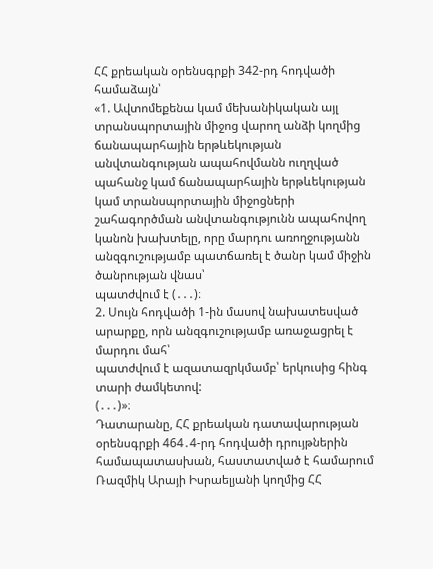ՀՀ քրեական օրենսգրքի 342-րդ հոդվածի համաձայն՝
«1. Ավտոմեքենա կամ մեխանիկական այլ տրանսպորտային միջոց վարող անձի կողմից ճանապարհային երթևեկության անվտանգության ապահովմանն ուղղված պահանջ կամ ճանապարհային երթևեկության կամ տրանսպորտային միջոցների շահագործման անվտանգությունն ապահովող կանոն խախտելը, որը մարդու առողջությանն անզգուշությամբ պատճառել է ծանր կամ միջին ծանրության վնաս՝
պատժվում է (․․․)։
2. Սույն հոդվածի 1-ին մասով նախատեսված արարքը, որն անզգուշությամբ առաջացրել է մարդու մահ՝
պատժվում է ազատազրկմամբ՝ երկուսից հինգ տարի ժամկետով:
(․․․)»։
Դատարանը, ՀՀ քրեական դատավարության օրենսգրքի 464․4-րդ հոդվածի դրույթներին համապատասխան, հաստատված է համարում Ռազմիկ Արայի Իսրաելյանի կողմից ՀՀ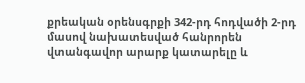քրեական օրենսգրքի 342-րդ հոդվածի 2-րդ մասով նախատեսված հանրորեն վտանգավոր արարք կատարելը և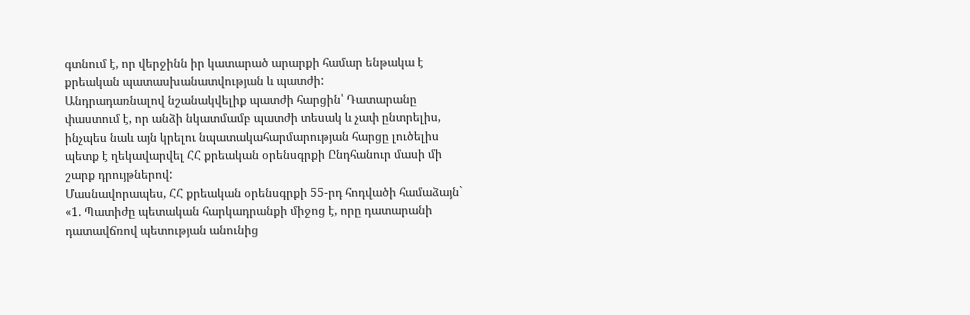գտնում է, որ վերջինն իր կատարած արարքի համար ենթակա է քրեական պատասխանատվության և պատժի:
Անդրադառնալով նշանակվելիք պատժի հարցին՝ Դատարանը փաստում է, որ անձի նկատմամբ պատժի տեսակ և չափ ընտրելիս, ինչպես նաև այն կրելու նպատակահարմարության հարցը լուծելիս պետք է ղեկավարվել ՀՀ քրեական օրենսգրքի Ընդհանուր մասի մի շարք դրույթներով:
Մասնավորապես, ՀՀ քրեական օրենսգրքի 55-րդ հոդվածի համաձայն`
«1. Պատիժը պետական հարկադրանքի միջոց է, որը դատարանի դատավճռով պետության անունից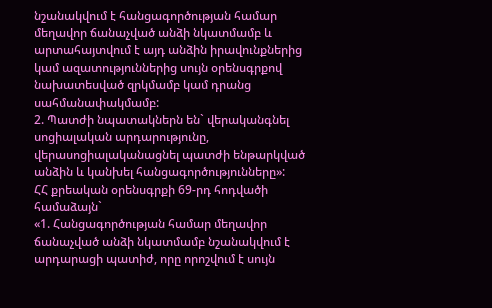նշանակվում է հանցագործության համար մեղավոր ճանաչված անձի նկատմամբ և արտահայտվում է այդ անձին իրավունքներից կամ ազատություններից սույն օրենսգրքով նախատեսված զրկմամբ կամ դրանց սահմանափակմամբ:
2. Պատժի նպատակներն են` վերականգնել սոցիալական արդարությունը, վերասոցիալականացնել պատժի ենթարկված անձին և կանխել հանցագործությունները»:
ՀՀ քրեական օրենսգրքի 69-րդ հոդվածի համաձայն`
«1. Հանցագործության համար մեղավոր ճանաչված անձի նկատմամբ նշանակվում է արդարացի պատիժ, որը որոշվում է սույն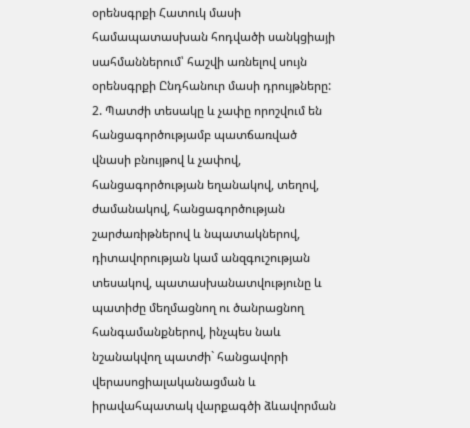օրենսգրքի Հատուկ մասի համապատասխան հոդվածի սանկցիայի սահմաններում՝ հաշվի առնելով սույն օրենսգրքի Ընդհանուր մասի դրույթները:
2. Պատժի տեսակը և չափը որոշվում են հանցագործությամբ պատճառված վնասի բնույթով և չափով, հանցագործության եղանակով, տեղով, ժամանակով, հանցագործության շարժառիթներով և նպատակներով, դիտավորության կամ անզգուշության տեսակով, պատասխանատվությունը և պատիժը մեղմացնող ու ծանրացնող հանգամանքներով, ինչպես նաև նշանակվող պատժի` հանցավորի վերասոցիալականացման և իրավահպատակ վարքագծի ձևավորման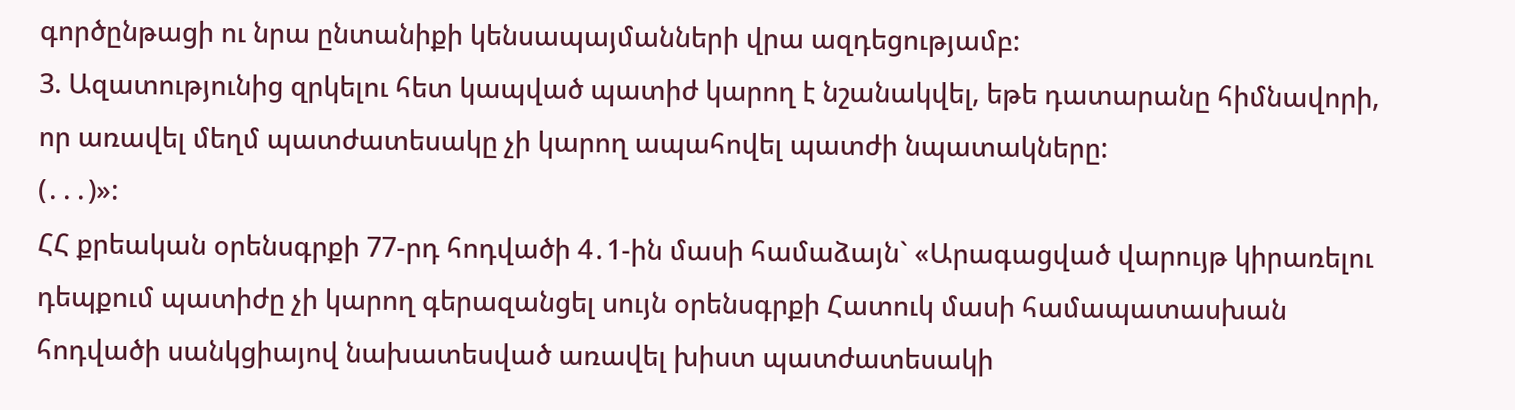գործընթացի ու նրա ընտանիքի կենսապայմանների վրա ազդեցությամբ:
3. Ազատությունից զրկելու հետ կապված պատիժ կարող է նշանակվել, եթե դատարանը հիմնավորի, որ առավել մեղմ պատժատեսակը չի կարող ապահովել պատժի նպատակները:
(․․․)»:
ՀՀ քրեական օրենսգրքի 77-րդ հոդվածի 4․1-ին մասի համաձայն` «Արագացված վարույթ կիրառելու դեպքում պատիժը չի կարող գերազանցել սույն օրենսգրքի Հատուկ մասի համապատասխան հոդվածի սանկցիայով նախատեսված առավել խիստ պատժատեսակի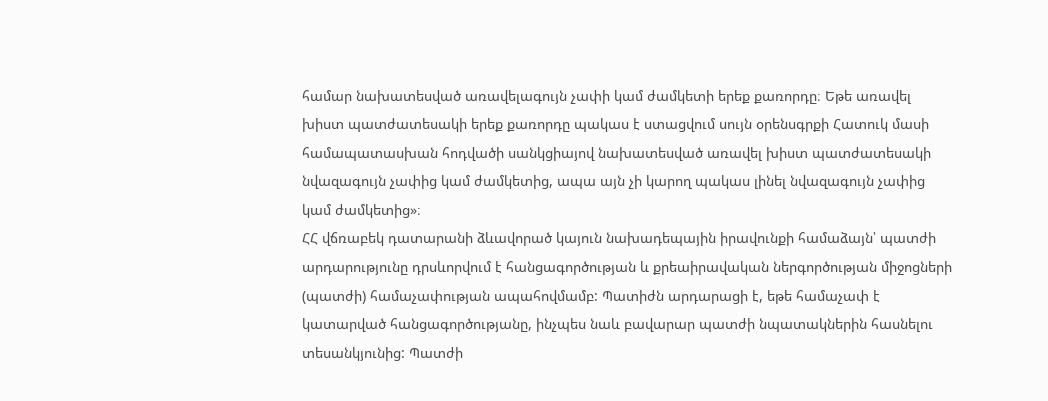համար նախատեսված առավելագույն չափի կամ ժամկետի երեք քառորդը։ Եթե առավել խիստ պատժատեսակի երեք քառորդը պակաս է ստացվում սույն օրենսգրքի Հատուկ մասի համապատասխան հոդվածի սանկցիայով նախատեսված առավել խիստ պատժատեսակի նվազագույն չափից կամ ժամկետից, ապա այն չի կարող պակաս լինել նվազագույն չափից կամ ժամկետից»։
ՀՀ վճռաբեկ դատարանի ձևավորած կայուն նախադեպային իրավունքի համաձայն՝ պատժի արդարությունը դրսևորվում է հանցագործության և քրեաիրավական ներգործության միջոցների (պատժի) համաչափության ապահովմամբ: Պատիժն արդարացի է, եթե համաչափ է կատարված հանցագործությանը, ինչպես նաև բավարար պատժի նպատակներին հասնելու տեսանկյունից: Պատժի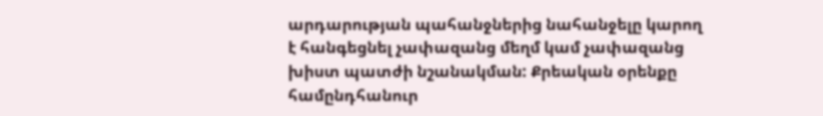արդարության պահանջներից նահանջելը կարող է հանգեցնել չափազանց մեղմ կամ չափազանց խիստ պատժի նշանակման: Քրեական օրենքը համընդհանուր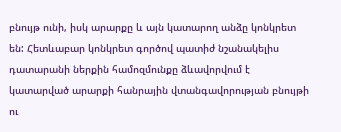բնույթ ունի, իսկ արարքը և այն կատարող անձը կոնկրետ են: Հետևաբար կոնկրետ գործով պատիժ նշանակելիս դատարանի ներքին համոզմունքը ձևավորվում է կատարված արարքի հանրային վտանգավորության բնույթի ու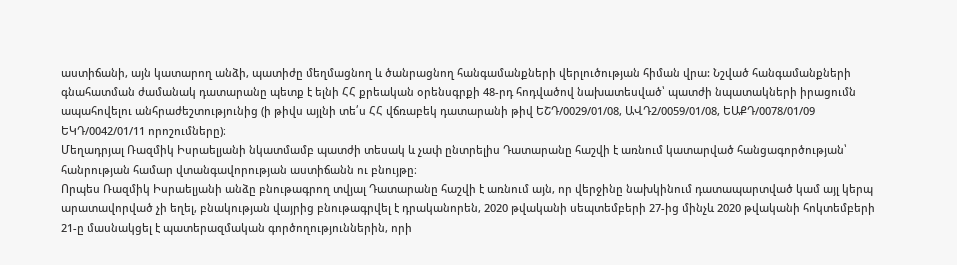աստիճանի, այն կատարող անձի, պատիժը մեղմացնող և ծանրացնող հանգամանքների վերլուծության հիման վրա: Նշված հանգամանքների գնահատման ժամանակ դատարանը պետք է ելնի ՀՀ քրեական օրենսգրքի 48-րդ հոդվածով նախատեսված՝ պատժի նպատակների իրացումն ապահովելու անհրաժեշտությունից (ի թիվս այլնի տե՛ս ՀՀ վճռաբեկ դատարանի թիվ ԵՇԴ/0029/01/08, ԱՎԴ2/0059/01/08, ԵԱՔԴ/0078/01/09 ԵԿԴ/0042/01/11 որոշումները)։
Մեղադրյալ Ռազմիկ Իսրաելյանի նկատմամբ պատժի տեսակ և չափ ընտրելիս Դատարանը հաշվի է առնում կատարված հանցագործության՝ հանրության համար վտանգավորության աստիճանն ու բնույթը։
Որպես Ռազմիկ Իսրաելյանի անձը բնութագրող տվյալ Դատարանը հաշվի է առնում այն, որ վերջինը նախկինում դատապարտված կամ այլ կերպ արատավորված չի եղել, բնակության վայրից բնութագրվել է դրականորեն, 2020 թվականի սեպտեմբերի 27-ից մինչև 2020 թվականի հոկտեմբերի 21-ը մասնակցել է պատերազմական գործողություններին, որի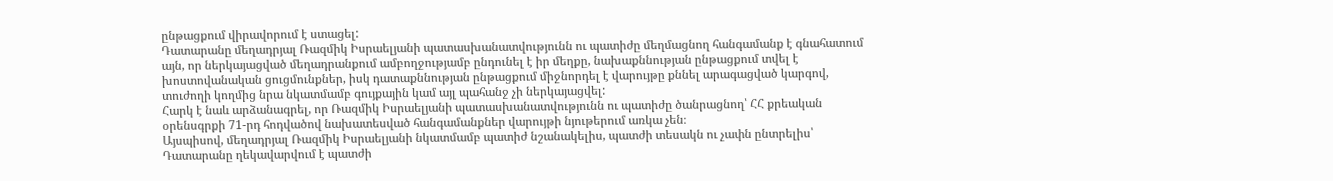ընթացքում վիրավորում է ստացել:
Դատարանը մեղադրյալ Ռազմիկ Իսրաելյանի պատասխանատվությունն ու պատիժը մեղմացնող հանգամանք է գնահատում այն, որ ներկայացված մեղադրանքում ամբողջությամբ ընդունել է իր մեղքը, նախաքննության ընթացքում տվել է խոստովանական ցուցմունքներ, իսկ դատաքննության ընթացքում միջնորդել է վարույթը քննել արագացված կարգով, տուժողի կողմից նրա նկատմամբ գույքային կամ այլ պահանջ չի ներկայացվել:
Հարկ է նաև արձանագրել, որ Ռազմիկ Իսրաելյանի պատասխանատվությունն ու պատիժը ծանրացնող՝ ՀՀ քրեական օրենսգրքի 71-րդ հոդվածով նախատեսված հանգամանքներ վարույթի նյութերում առկա չեն։
Այսպիսով, մեղադրյալ Ռազմիկ Իսրաելյանի նկատմամբ պատիժ նշանակելիս, պատժի տեսակն ու չափն ընտրելիս՝ Դատարանը ղեկավարվում է պատժի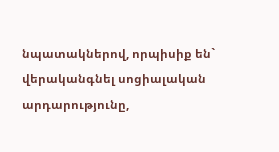նպատակներով, որպիսիք են` վերականգնել սոցիալական արդարությունը,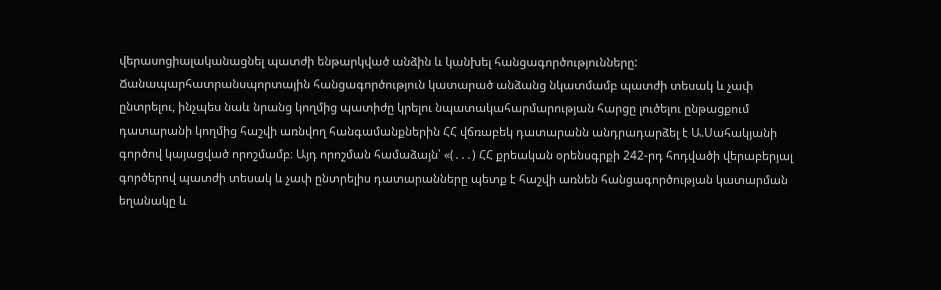վերասոցիալականացնել պատժի ենթարկված անձին և կանխել հանցագործությունները:
Ճանապարհատրանսպորտային հանցագործություն կատարած անձանց նկատմամբ պատժի տեսակ և չափ ընտրելու, ինչպես նաև նրանց կողմից պատիժը կրելու նպատակահարմարության հարցը լուծելու ընթացքում դատարանի կողմից հաշվի առնվող հանգամանքներին ՀՀ վճռաբեկ դատարանն անդրադարձել է Ա.Սահակյանի գործով կայացված որոշմամբ։ Այդ որոշման համաձայն՝ «(․․․) ՀՀ քրեական օրենսգրքի 242-րդ հոդվածի վերաբերյալ գործերով պատժի տեսակ և չափ ընտրելիս դատարանները պետք է հաշվի առնեն հանցագործության կատարման եղանակը և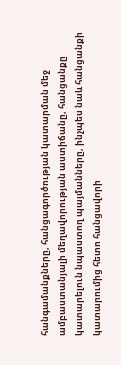հանգամանքները, հանցագործության կատարման մեջ ամբաստանյալի մեղավորության աստիճանը, հանցանքը կատարելուն նպաստող պայմանները, ինչպես նաև հանցանքի կատարումից հետո հանցավորի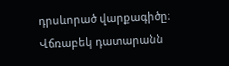դրսևորած վարքագիծը։
Վճռաբեկ դատարանն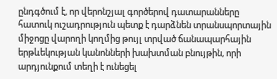ընդգծում է, որ վերոնշյալ գործերով դատարանները հատուկ ուշադրություն պետք է դարձնեն տրանսպորտային միջոցը վարողի կողմից թույլ տրված ճանապարհային երթևեկության կանոնների խախտման բնույթին, որի արդյունքում տեղի է ունեցել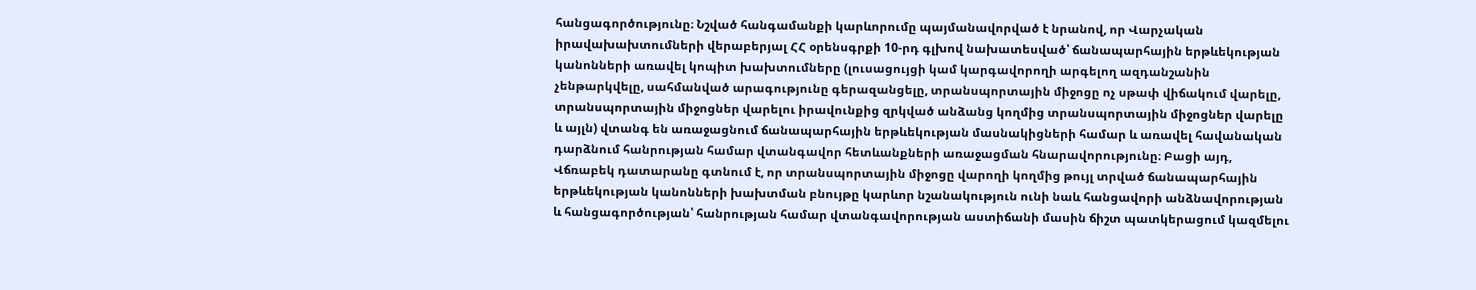հանցագործությունը։ Նշված հանգամանքի կարևորումը պայմանավորված է նրանով, որ Վարչական իրավախախտումների վերաբերյալ ՀՀ օրենսգրքի 10-րդ գլխով նախատեսված՝ ճանապարհային երթևեկության կանոնների առավել կոպիտ խախտումները (լուսացույցի կամ կարգավորողի արգելող ազդանշանին չենթարկվելը, սահմանված արագությունը գերազանցելը, տրանսպորտային միջոցը ոչ սթափ վիճակում վարելը, տրանսպորտային միջոցներ վարելու իրավունքից զրկված անձանց կողմից տրանսպորտային միջոցներ վարելը և այլն) վտանգ են առաջացնում ճանապարհային երթևեկության մասնակիցների համար և առավել հավանական դարձնում հանրության համար վտանգավոր հետևանքների առաջացման հնարավորությունը։ Բացի այդ, Վճռաբեկ դատարանը գտնում է, որ տրանսպորտային միջոցը վարողի կողմից թույլ տրված ճանապարհային երթևեկության կանոնների խախտման բնույթը կարևոր նշանակություն ունի նաև հանցավորի անձնավորության և հանցագործության՝ հանրության համար վտանգավորության աստիճանի մասին ճիշտ պատկերացում կազմելու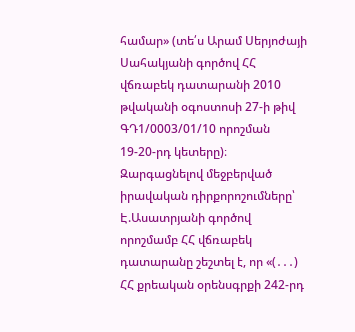համար» (տե՛ս Արամ Սերյոժայի Սահակյանի գործով ՀՀ վճռաբեկ դատարանի 2010 թվականի օգոստոսի 27-ի թիվ ԳԴ1/0003/01/10 որոշման 19-20-րդ կետերը)։
Զարգացնելով մեջբերված իրավական դիրքորոշումները՝ Է.Ասատրյանի գործով որոշմամբ ՀՀ վճռաբեկ դատարանը շեշտել է, որ «(․․․) ՀՀ քրեական օրենսգրքի 242-րդ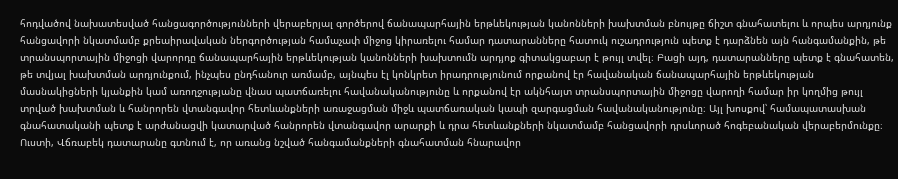հոդվածով նախատեսված հանցագործությունների վերաբերյալ գործերով ճանապարհային երթևեկության կանոնների խախտման բնույթը ճիշտ գնահատելու և որպես արդյունք հանցավորի նկատմամբ քրեաիրավական ներգործության համաչափ միջոց կիրառելու համար դատարանները հատուկ ուշադրություն պետք է դարձնեն այն հանգամանքին, թե տրանսպորտային միջոցի վարորդը ճանապարհային երթևեկության կանոնների խախտումն արդյոք գիտակցաբար է թույլ տվել։ Բացի այդ, դատարանները պետք է գնահատեն, թե տվյալ խախտման արդյունքում, ինչպես ընդհանուր առմամբ, այնպես էլ կոնկրետ իրադրությունում որքանով էր հավանական ճանապարհային երթևեկության մասնակիցների կյանքին կամ առողջությանը վնաս պատճառելու հավանականությունը և որքանով էր ակնհայտ տրանսպորտային միջոցը վարողի համար իր կողմից թույլ տրված խախտման և հանրորեն վտանգավոր հետևանքների առաջացման միջև պատճառական կապի զարգացման հավանականությունը։ Այլ խոսքով՝ համապատասխան գնահատականի պետք է արժանացվի կատարված հանրորեն վտանգավոր արարքի և դրա հետևանքների նկատմամբ հանցավորի դրսևորած հոգեբանական վերաբերմունքը։
Ուստի, Վճռաբեկ դատարանը գտնում է, որ առանց նշված հանգամանքների գնահատման հնարավոր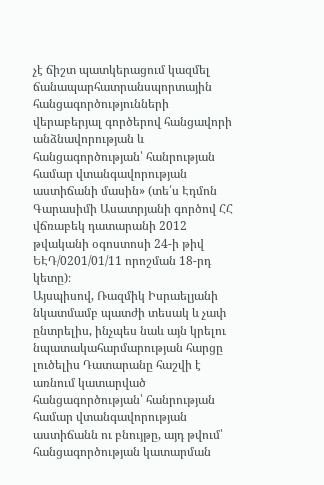չէ ճիշտ պատկերացում կազմել ճանապարհատրանսպորտային հանցագործությունների վերաբերյալ գործերով հանցավորի անձնավորության և հանցագործության՝ հանրության համար վտանգավորության աստիճանի մասին» (տե՛ս Էդմոն Գարասիմի Ասատրյանի գործով ՀՀ վճռաբեկ դատարանի 2012 թվականի օգոստոսի 24-ի թիվ ԵԷԴ/0201/01/11 որոշման 18-րդ կետը)։
Այսպիսով, Ռազմիկ Իսրաելյանի նկատմամբ պատժի տեսակ և չափ ընտրելիս, ինչպես նաև այն կրելու նպատակահարմարության հարցը լուծելիս Դատարանը հաշվի է առնում կատարված հանցագործության՝ հանրության համար վտանգավորության աստիճանն ու բնույթը, այդ թվում՝ հանցագործության կատարման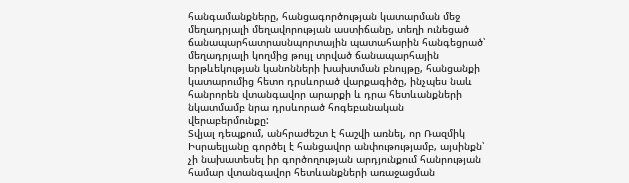հանգամանքները, հանցագործության կատարման մեջ մեղադրյալի մեղավորության աստիճանը, տեղի ունեցած ճանապարհատրասնպորտային պատահարին հանգեցրած՝ մեղադրյալի կողմից թույլ տրված ճանապարհային երթևեկության կանոնների խախտման բնույթը, հանցանքի կատարումից հետո դրսևորած վարքագիծը, ինչպես նաև հանրորեն վտանգավոր արարքի և դրա հետևանքների նկատմամբ նրա դրսևորած հոգեբանական վերաբերմունքը:
Տվյալ դեպքում, անհրաժեշտ է հաշվի առնել, որ Ռազմիկ Իսրաելյանը գործել է հանցավոր անփութությամբ, այսինքն՝ չի նախատեսել իր գործողության արդյունքում հանրության համար վտանգավոր հետևանքների առաջացման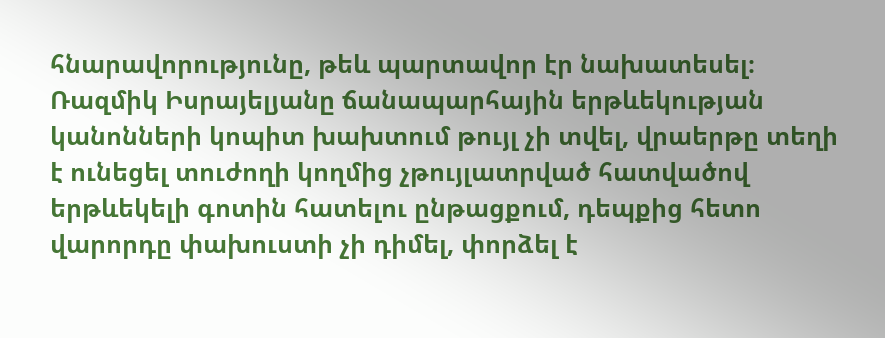հնարավորությունը, թեև պարտավոր էր նախատեսել։ Ռազմիկ Իսրայելյանը ճանապարհային երթևեկության կանոնների կոպիտ խախտում թույլ չի տվել, վրաերթը տեղի է ունեցել տուժողի կողմից չթույլատրված հատվածով երթևեկելի գոտին հատելու ընթացքում, դեպքից հետո վարորդը փախուստի չի դիմել, փորձել է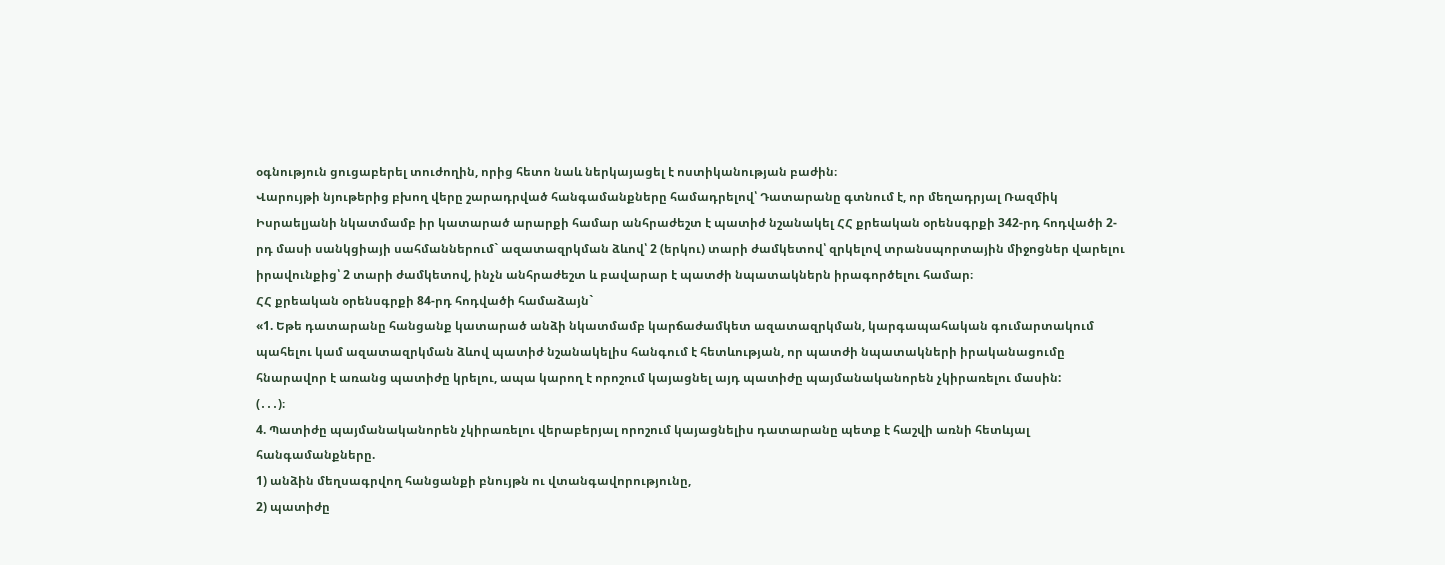օգնություն ցուցաբերել տուժողին, որից հետո նաև ներկայացել է ոստիկանության բաժին։
Վարույթի նյութերից բխող վերը շարադրված հանգամանքները համադրելով՝ Դատարանը գտնում է, որ մեղադրյալ Ռազմիկ Իսրաելյանի նկատմամբ իր կատարած արարքի համար անհրաժեշտ է պատիժ նշանակել ՀՀ քրեական օրենսգրքի 342-րդ հոդվածի 2-րդ մասի սանկցիայի սահմաններում` ազատազրկման ձևով՝ 2 (երկու) տարի ժամկետով՝ զրկելով տրանսպորտային միջոցներ վարելու իրավունքից՝ 2 տարի ժամկետով, ինչն անհրաժեշտ և բավարար է պատժի նպատակներն իրագործելու համար։
ՀՀ քրեական օրենսգրքի 84-րդ հոդվածի համաձայն`
«1. Եթե դատարանը հանցանք կատարած անձի նկատմամբ կարճաժամկետ ազատազրկման, կարգապահական գումարտակում պահելու կամ ազատազրկման ձևով պատիժ նշանակելիս հանգում է հետևության, որ պատժի նպատակների իրականացումը հնարավոր է առանց պատիժը կրելու, ապա կարող է որոշում կայացնել այդ պատիժը պայմանականորեն չկիրառելու մասին:
(․․․)։
4. Պատիժը պայմանականորեն չկիրառելու վերաբերյալ որոշում կայացնելիս դատարանը պետք է հաշվի առնի հետևյալ հանգամանքները.
1) անձին մեղսագրվող հանցանքի բնույթն ու վտանգավորությունը,
2) պատիժը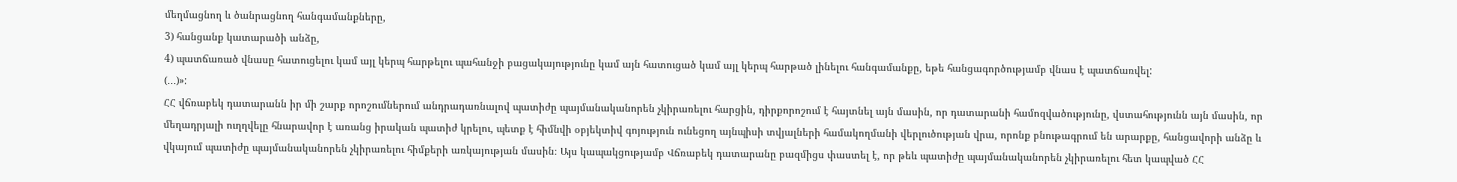մեղմացնող և ծանրացնող հանգամանքները,
3) հանցանք կատարածի անձը,
4) պատճառած վնասը հատուցելու կամ այլ կերպ հարթելու պահանջի բացակայությունը կամ այն հատուցած կամ այլ կերպ հարթած լինելու հանգամանքը, եթե հանցագործությամբ վնաս է պատճառվել:
(․․․)»:
ՀՀ վճռաբեկ դատարանն իր մի շարք որոշումներում անդրադառնալով պատիժը պայմանականորեն չկիրառելու հարցին, դիրքորոշում է հայտնել այն մասին, որ դատարանի համոզվածությունը, վստահությունն այն մասին, որ մեղադրյալի ուղղվելը հնարավոր է առանց իրական պատիժ կրելու, պետք է հիմնվի օբյեկտիվ գոյություն ունեցող այնպիսի տվյալների համակողմանի վերլուծության վրա, որոնք բնութագրում են արարքը, հանցավորի անձը և վկայում պատիժը պայմանականորեն չկիրառելու հիմքերի առկայության մասին։ Այս կապակցությամբ Վճռաբեկ դատարանը բազմիցս փաստել է, որ թեև պատիժը պայմանականորեն չկիրառելու հետ կապված ՀՀ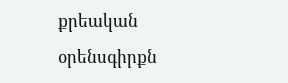քրեական օրենսգիրքն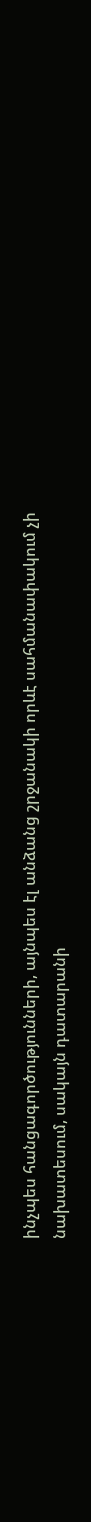ինչպես հանցագործությունների, այնպես էլ անձանց շրջանակի որևէ սահմանափակում չի նախատեսում, սակայն դատարանի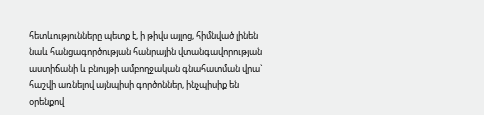հետևությունները պետք է, ի թիվս այլոց, հիմնված լինեն նաև հանցագործության հանրային վտանգավորության աստիճանի և բնույթի ամբողջական գնահատման վրա` հաշվի առնելով այնպիսի գործոններ, ինչպիսիք են օրենքով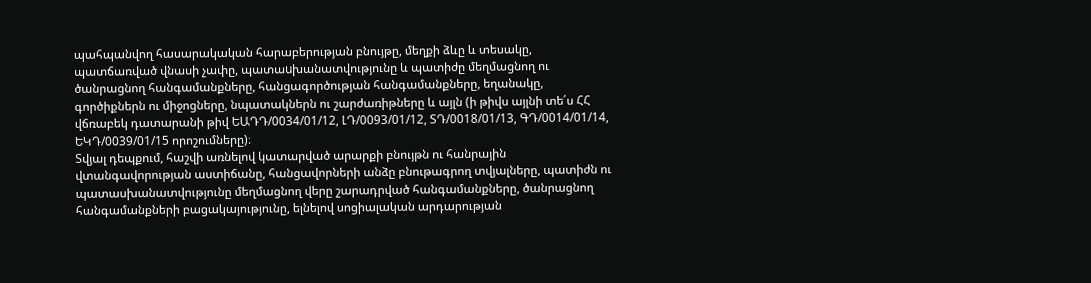պահպանվող հասարակական հարաբերության բնույթը, մեղքի ձևը և տեսակը, պատճառված վնասի չափը, պատաuխանատվությունը և պատիժը մեղմացնող ու ծանրացնող հանգամանքները, հանցագործության հանգամանքները, եղանակը, գործիքներն ու միջոցները, նպատակներն ու շարժառիթները և այլն (ի թիվս այլնի տե՛ս ՀՀ վճռաբեկ դատարանի թիվ ԵԱԴԴ/0034/01/12, ԼԴ/0093/01/12, ՏԴ/0018/01/13, ԳԴ/0014/01/14, ԵԿԴ/0039/01/15 որոշումները)։
Տվյալ դեպքում, հաշվի առնելով կատարված արարքի բնույթն ու հանրային վտանգավորության աստիճանը, հանցավորների անձը բնութագրող տվյալները, պատիժն ու պատասխանատվությունը մեղմացնող վերը շարադրված հանգամանքները, ծանրացնող հանգամանքների բացակայությունը, ելնելով սոցիալական արդարության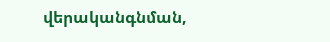վերականգնման,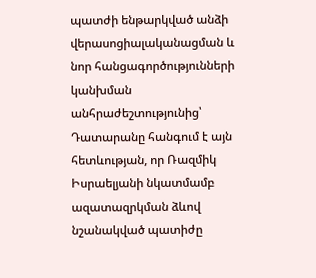պատժի ենթարկված անձի վերասոցիալականացման և նոր հանցագործությունների կանխման անհրաժեշտությունից՝ Դատարանը հանգում է այն հետևության, որ Ռազմիկ Իսրաելյանի նկատմամբ ազատազրկման ձևով նշանակված պատիժը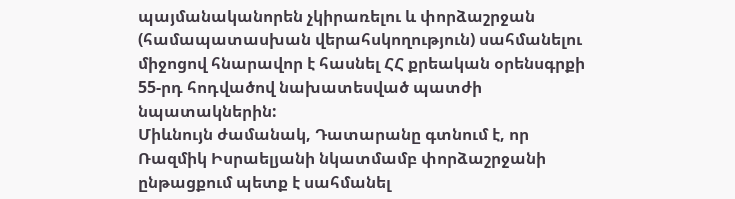պայմանականորեն չկիրառելու և փորձաշրջան (համապատասխան վերահսկողություն) սահմանելու միջոցով հնարավոր է հասնել ՀՀ քրեական օրենսգրքի 55-րդ հոդվածով նախատեսված պատժի նպատակներին:
Միևնույն ժամանակ, Դատարանը գտնում է, որ Ռազմիկ Իսրաելյանի նկատմամբ փորձաշրջանի ընթացքում պետք է սահմանել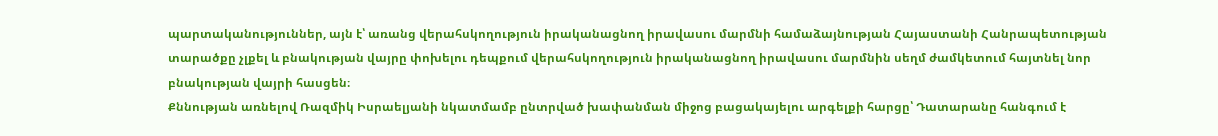պարտականություններ, այն է՝ առանց վերահսկողություն իրականացնող իրավասու մարմնի համաձայնության Հայաստանի Հանրապետության տարածքը չլքել և բնակության վայրը փոխելու դեպքում վերահսկողություն իրականացնող իրավասու մարմնին սեղմ ժամկետում հայտնել նոր բնակության վայրի հասցեն։
Քննության առնելով Ռազմիկ Իսրաելյանի նկատմամբ ընտրված խափանման միջոց բացակայելու արգելքի հարցը՝ Դատարանը հանգում է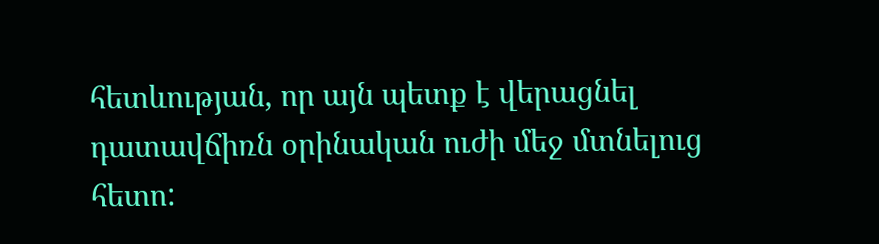հետևության, որ այն պետք է վերացնել դատավճիռն օրինական ուժի մեջ մտնելուց հետո: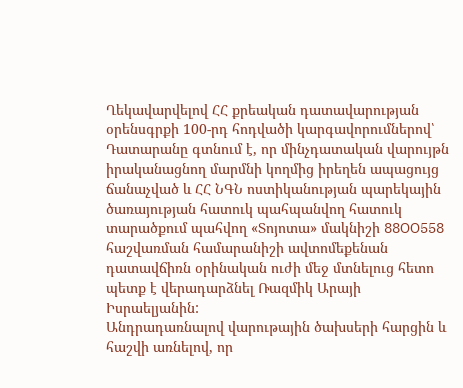Ղեկավարվելով ՀՀ քրեական դատավարության օրենսգրքի 100-րդ հոդվածի կարգավորումներով՝ Դատարանը գտնում է, որ մինչդատական վարույթն իրականացնող մարմնի կողմից իրեղեն ապացույց ճանաչված և ՀՀ ՆԳՆ ոստիկանության պարեկային ծառայության հատուկ պահպանվող հատուկ տարածքում պահվող «Տոյոտա» մակնիշի 88OO558 հաշվառման համարանիշի ավտոմեքենան դատավճիռն օրինական ուժի մեջ մտնելուց հետո պետք է վերադարձնել Ռազմիկ Արայի Իսրաելյանին:
Անդրադառնալով վարութային ծախսերի հարցին և հաշվի առնելով, որ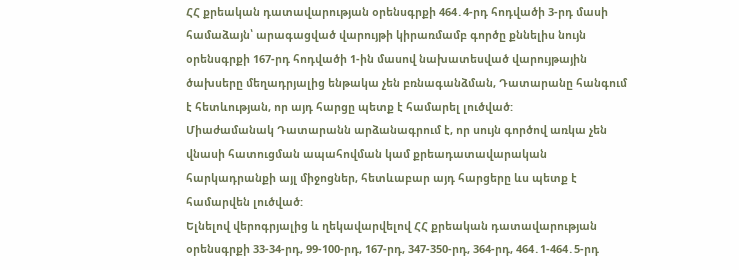ՀՀ քրեական դատավարության օրենսգրքի 464․4-րդ հոդվածի 3-րդ մասի համաձայն՝ արագացված վարույթի կիրառմամբ գործը քննելիս նույն օրենսգրքի 167-րդ հոդվածի 1-ին մասով նախատեսված վարույթային ծախսերը մեղադրյալից ենթակա չեն բռնագանձման, Դատարանը հանգում է հետևության, որ այդ հարցը պետք է համարել լուծված:
Միաժամանակ Դատարանն արձանագրում է, որ սույն գործով առկա չեն վնասի հատուցման ապահովման կամ քրեադատավարական հարկադրանքի այլ միջոցներ, հետևաբար այդ հարցերը ևս պետք է համարվեն լուծված:
Ելնելով վերոգրյալից և ղեկավարվելով ՀՀ քրեական դատավարության օրենսգրքի 33-34-րդ, 99-100-րդ, 167-րդ, 347-350-րդ, 364-րդ, 464․1-464․5-րդ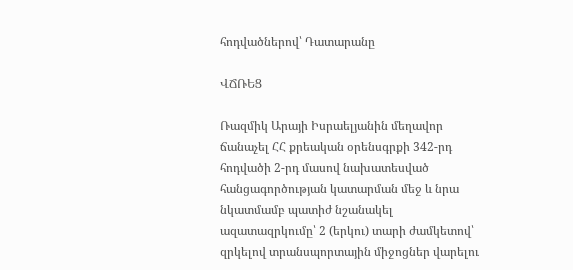հոդվածներով՝ Դատարանը

ՎՃՌԵՑ

Ռազմիկ Արայի Իսրաելյանին մեղավոր ճանաչել ՀՀ քրեական օրենսգրքի 342-րդ հոդվածի 2-րդ մասով նախատեսված հանցագործության կատարման մեջ և նրա նկատմամբ պատիժ նշանակել ազատազրկումը՝ 2 (երկու) տարի ժամկետով՝ զրկելով տրանսպորտային միջոցներ վարելու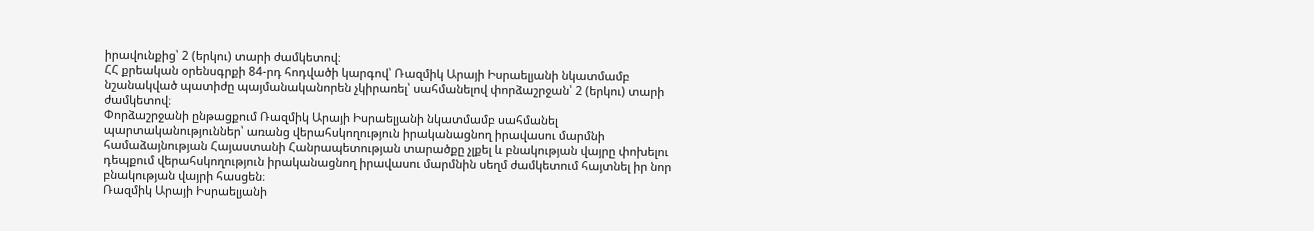իրավունքից՝ 2 (երկու) տարի ժամկետով։
ՀՀ քրեական օրենսգրքի 84-րդ հոդվածի կարգով՝ Ռազմիկ Արայի Իսրաելյանի նկատմամբ նշանակված պատիժը պայմանականորեն չկիրառել՝ սահմանելով փորձաշրջան՝ 2 (երկու) տարի ժամկետով։
Փորձաշրջանի ընթացքում Ռազմիկ Արայի Իսրաելյանի նկատմամբ սահմանել պարտականություններ՝ առանց վերահսկողություն իրականացնող իրավասու մարմնի համաձայնության Հայաստանի Հանրապետության տարածքը չլքել և բնակության վայրը փոխելու դեպքում վերահսկողություն իրականացնող իրավասու մարմնին սեղմ ժամկետում հայտնել իր նոր բնակության վայրի հասցեն։
Ռազմիկ Արայի Իսրաելյանի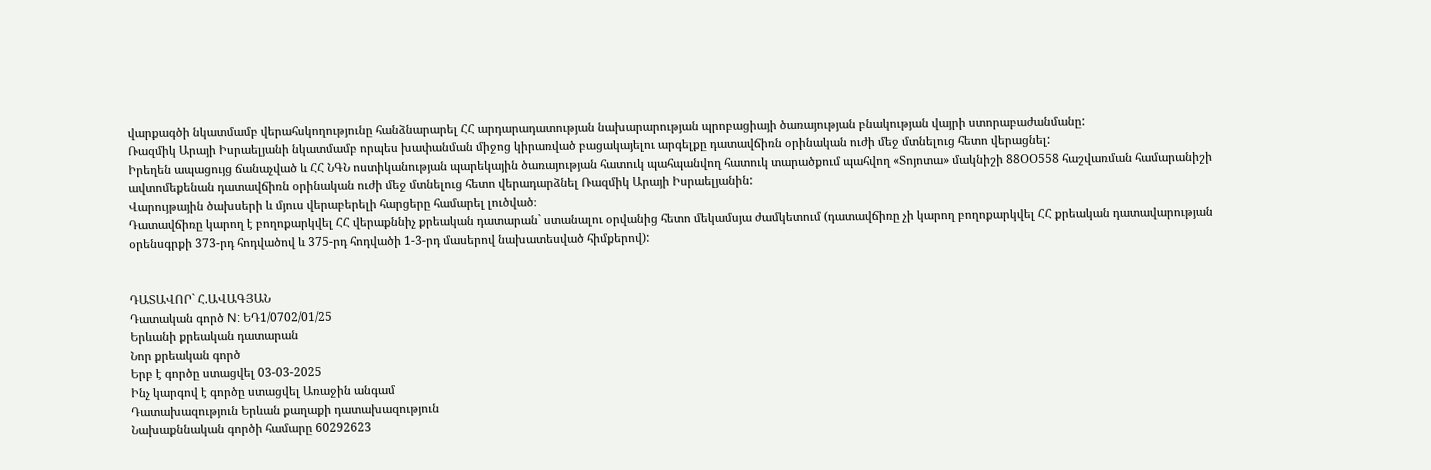վարքագծի նկատմամբ վերահսկողությունը հանձնարարել ՀՀ արդարադատության նախարարության պրոբացիայի ծառայության բնակության վայրի ստորաբաժանմանը:
Ռազմիկ Արայի Իսրաելյանի նկատմամբ որպես խափանման միջոց կիրառված բացակայելու արգելքը դատավճիռն օրինական ուժի մեջ մտնելուց հետո վերացնել:
Իրեղեն ապացույց ճանաչված և ՀՀ ՆԳՆ ոստիկանության պարեկային ծառայության հատուկ պահպանվող հատուկ տարածքում պահվող «Տոյոտա» մակնիշի 88ՕՕ558 հաշվառման համարանիշի ավտոմեքենան դատավճիռն օրինական ուժի մեջ մտնելուց հետո վերադարձնել Ռազմիկ Արայի Իսրաելյանին:
Վարույթային ծախսերի և մյուս վերաբերելի հարցերը համարել լուծված։
Դատավճիռը կարող է բողոքարկվել ՀՀ վերաքննիչ քրեական դատարան` ստանալու օրվանից հետո մեկամսյա ժամկետում (դատավճիռը չի կարող բողոքարկվել ՀՀ քրեական դատավարության օրենսգրքի 373-րդ հոդվածով և 375-րդ հոդվածի 1-3-րդ մասերով նախատեսված հիմքերով):


ԴԱՏԱՎՈՐ` Հ.ԱՎԱԳՅԱՆ
Դատական գործ N: ԵԴ1/0702/01/25
Երևանի քրեական դատարան
Նոր քրեական գործ
Երբ է գործը ստացվել 03-03-2025
Ինչ կարգով է գործը ստացվել Առաջին անգամ
Դատախազություն Երևան քաղաքի դատախազություն
Նախաքննական գործի համարը 60292623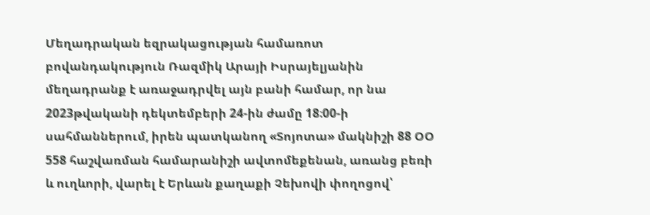Մեղադրական եզրակացության համառոտ բովանդակություն Ռազմիկ Արայի Իսրայելյանին մեղադրանք է առաջադրվել այն բանի համար, որ նա 2023թվականի դեկտեմբերի 24-ին ժամը 18։00-ի սահմաններում, իրեն պատկանող «Տոյոտա» մակնիշի 88 ՕՕ 558 հաշվառման համարանիշի ավտոմեքենան, առանց բեռի և ուղևորի, վարել է Երևան քաղաքի Չեխովի փողոցով՝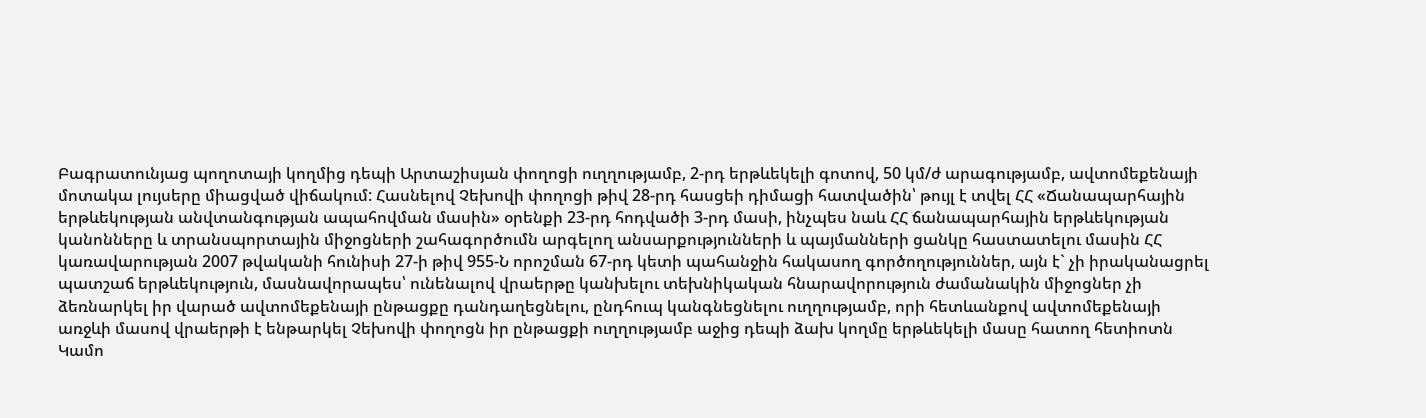Բագրատունյաց պողոտայի կողմից դեպի Արտաշիսյան փողոցի ուղղությամբ, 2-րդ երթևեկելի գոտով, 50 կմ/ժ արագությամբ, ավտոմեքենայի մոտակա լույսերը միացված վիճակում: Հասնելով Չեխովի փողոցի թիվ 28-րդ հասցեի դիմացի հատվածին՝ թույլ է տվել ՀՀ «Ճանապարհային երթևեկության անվտանգության ապահովման մասին» օրենքի 23-րդ հոդվածի 3-րդ մասի, ինչպես նաև ՀՀ ճանապարհային երթևեկության կանոնները և տրանսպորտային միջոցների շահագործումն արգելող անսարքությունների և պայմանների ցանկը հաստատելու մասին ՀՀ կառավարության 2007 թվականի հունիսի 27-ի թիվ 955-Ն որոշման 67-րդ կետի պահանջին հակասող գործողություններ, այն է` չի իրականացրել պատշաճ երթևեկություն, մասնավորապես՝ ունենալով վրաերթը կանխելու տեխնիկական հնարավորություն ժամանակին միջոցներ չի ձեռնարկել իր վարած ավտոմեքենայի ընթացքը դանդաղեցնելու, ընդհուպ կանգնեցնելու ուղղությամբ, որի հետևանքով ավտոմեքենայի առջևի մասով վրաերթի է ենթարկել Չեխովի փողոցն իր ընթացքի ուղղությամբ աջից դեպի ձախ կողմը երթևեկելի մասը հատող հետիոտն Կամո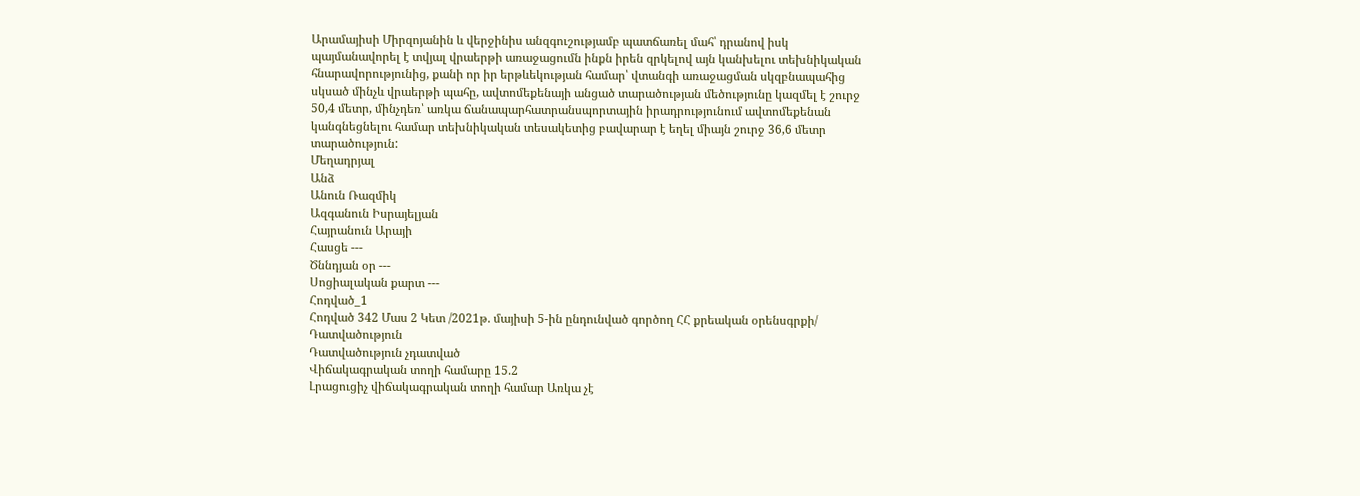Արամայիսի Միրզոյանին և վերջինիս անզգուշությամբ պատճառել մահ՝ դրանով իսկ պայմանավորել է տվյալ վրաերթի առաջացումն ինքն իրեն զրկելով այն կանխելու տեխնիկական հնարավորությունից, քանի որ իր երթևեկության համար՝ վտանգի առաջացման սկզբնապահից սկսած մինչև վրաերթի պահը, ավտոմեքենայի անցած տարածության մեծությունը կազմել է շուրջ 50,4 մետր, մինչդեռ՝ առկա ճանապարհատրանսպորտային իրադրությունում ավտոմեքենան կանգնեցնելու համար տեխնիկական տեսակետից բավարար է եղել միայն շուրջ 36,6 մետր տարածություն:
Մեղադրյալ
Անձ
Անուն Ռազմիկ
Ազգանուն Իսրայելյան
Հայրանուն Արայի
Հասցե ---
Ծննդյան օր ---
Սոցիալական քարտ ---
Հոդված_1
Հոդված 342 Մաս 2 Կետ /2021թ. մայիսի 5-ին ընդունված գործող ՀՀ քրեական օրենսգրքի/
Դատվածություն
Դատվածություն չդատված
Վիճակագրական տողի համարը 15.2
Լրացուցիչ վիճակագրական տողի համար Առկա չէ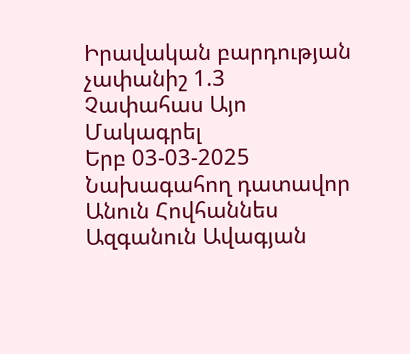Իրավական բարդության չափանիշ 1.3
Չափահաս Այո
Մակագրել
Երբ 03-03-2025
Նախագահող դատավոր
Անուն Հովհաննես
Ազգանուն Ավագյան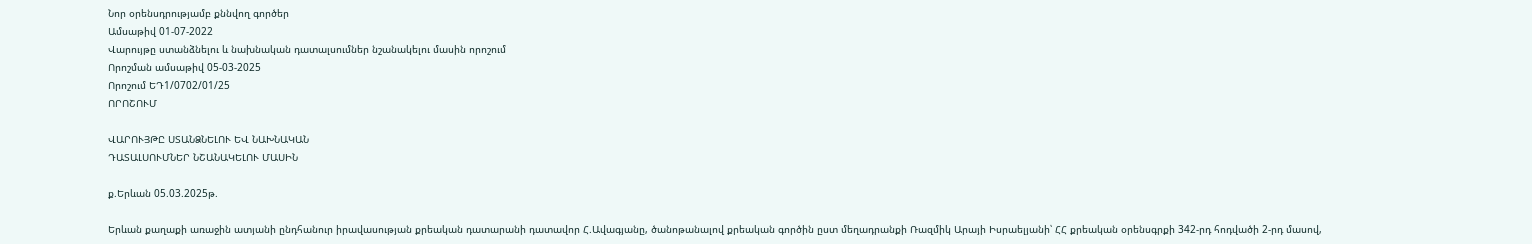Նոր օրենսդրությամբ քննվող գործեր
Ամսաթիվ 01-07-2022
Վարույթը ստանձնելու և նախնական դատալսումներ նշանակելու մասին որոշում
Որոշման ամսաթիվ 05-03-2025
Որոշում ԵԴ1/0702/01/25
ՈՐՈՇՈՒՄ

ՎԱՐՈՒՅԹԸ ՍՏԱՆՁՆԵԼՈՒ ԵՎ ՆԱԽՆԱԿԱՆ
ԴԱՏԱԼՍՈՒՄՆԵՐ ՆՇԱՆԱԿԵԼՈՒ ՄԱՍԻՆ

ք.Երևան 05.03.2025թ.

Երևան քաղաքի առաջին ատյանի ընդհանուր իրավասության քրեական դատարանի դատավոր Հ.Ավագյանը, ծանոթանալով քրեական գործին ըստ մեղադրանքի Ռազմիկ Արայի Իսրաելյանի՝ ՀՀ քրեական օրենսգրքի 342-րդ հոդվածի 2-րդ մասով,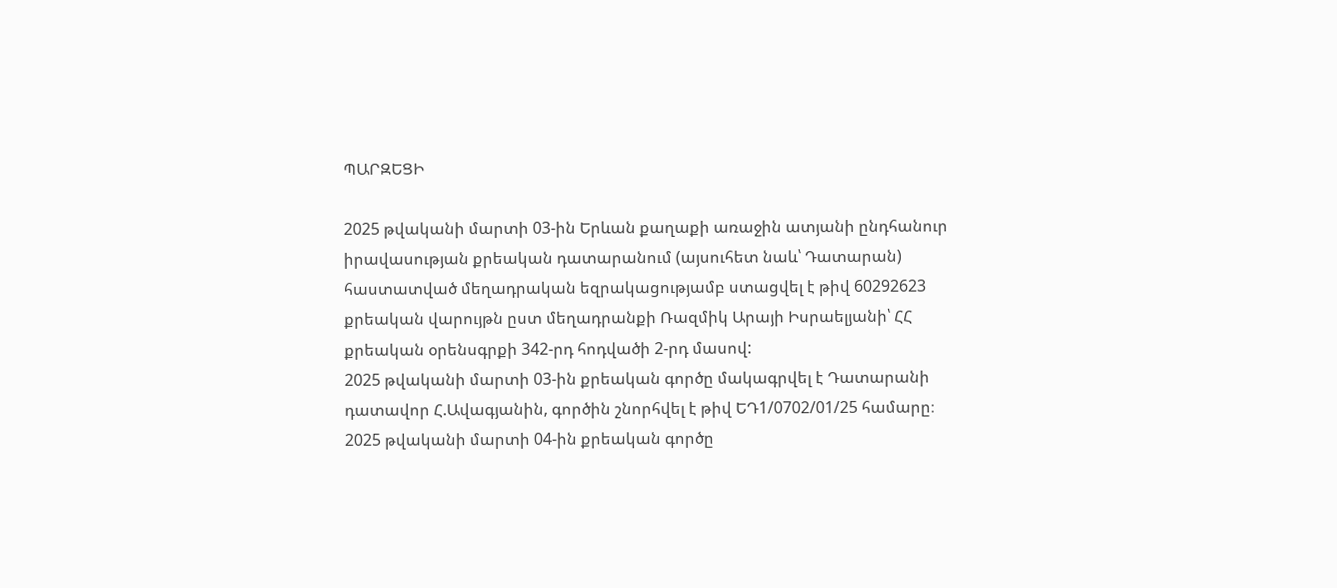ՊԱՐԶԵՑԻ

2025 թվականի մարտի 03-ին Երևան քաղաքի առաջին ատյանի ընդհանուր իրավասության քրեական դատարանում (այսուհետ նաև՝ Դատարան) հաստատված մեղադրական եզրակացությամբ ստացվել է թիվ 60292623 քրեական վարույթն ըստ մեղադրանքի Ռազմիկ Արայի Իսրաելյանի՝ ՀՀ քրեական օրենսգրքի 342-րդ հոդվածի 2-րդ մասով:
2025 թվականի մարտի 03-ին քրեական գործը մակագրվել է Դատարանի դատավոր Հ.Ավագյանին, գործին շնորհվել է թիվ ԵԴ1/0702/01/25 համարը։
2025 թվականի մարտի 04-ին քրեական գործը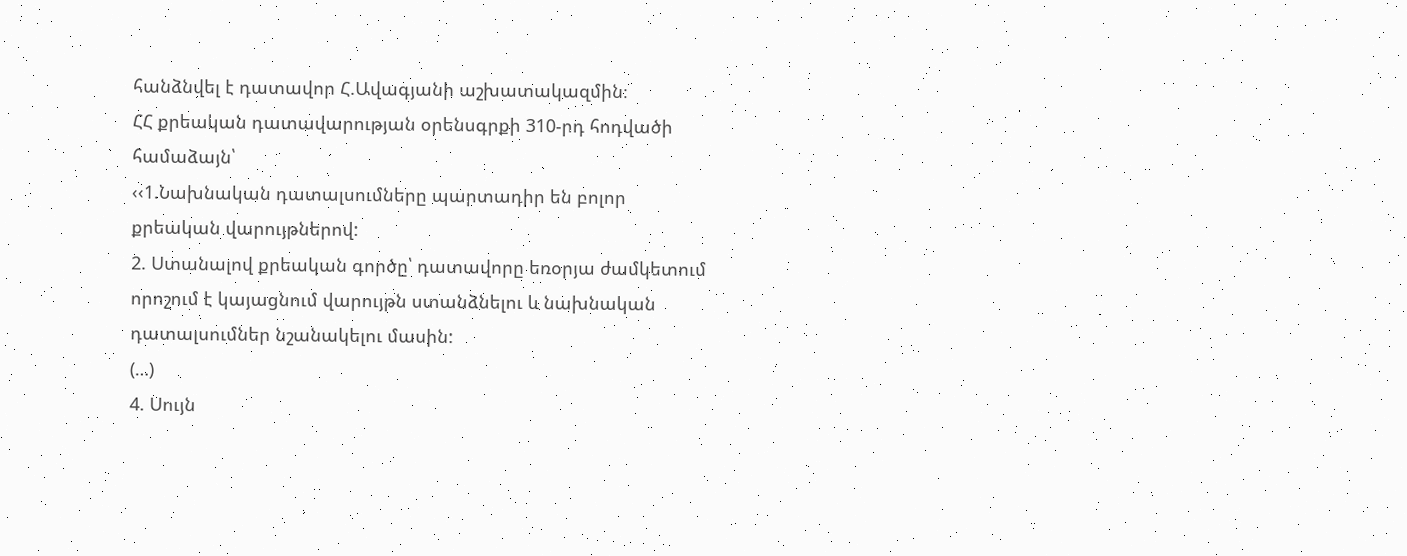հանձնվել է դատավոր Հ.Ավագյանի աշխատակազմին։
ՀՀ քրեական դատավարության օրենսգրքի 310-րդ հոդվածի համաձայն՝
‹‹1.Նախնական դատալսումները պարտադիր են բոլոր քրեական վարույթներով:
2. Ստանալով քրեական գործը՝ դատավորը եռօրյա ժամկետում որոշում է կայացնում վարույթն ստանձնելու և նախնական դատալսումներ նշանակելու մասին:
(…)
4. Սույն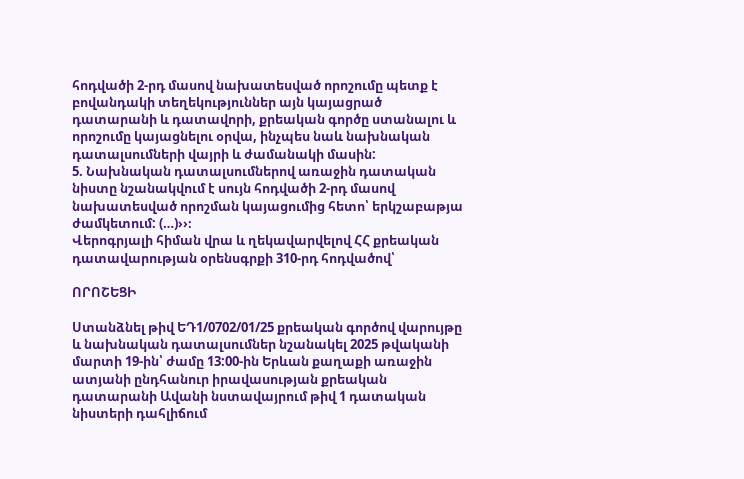հոդվածի 2-րդ մասով նախատեսված որոշումը պետք է բովանդակի տեղեկություններ այն կայացրած դատարանի և դատավորի, քրեական գործը ստանալու և որոշումը կայացնելու օրվա, ինչպես նաև նախնական դատալսումների վայրի և ժամանակի մասին:
5. Նախնական դատալսումներով առաջին դատական նիստը նշանակվում է սույն հոդվածի 2-րդ մասով նախատեսված որոշման կայացումից հետո՝ երկշաբաթյա ժամկետում: (…)››։
Վերոգրյալի հիման վրա և ղեկավարվելով ՀՀ քրեական դատավարության օրենսգրքի 310-րդ հոդվածով՝

ՈՐՈՇԵՑԻ

Ստանձնել թիվ ԵԴ1/0702/01/25 քրեական գործով վարույթը և նախնական դատալսումներ նշանակել 2025 թվականի մարտի 19-ին՝ ժամը 13:00-ին Երևան քաղաքի առաջին ատյանի ընդհանուր իրավասության քրեական դատարանի Ավանի նստավայրում թիվ 1 դատական նիստերի դահլիճում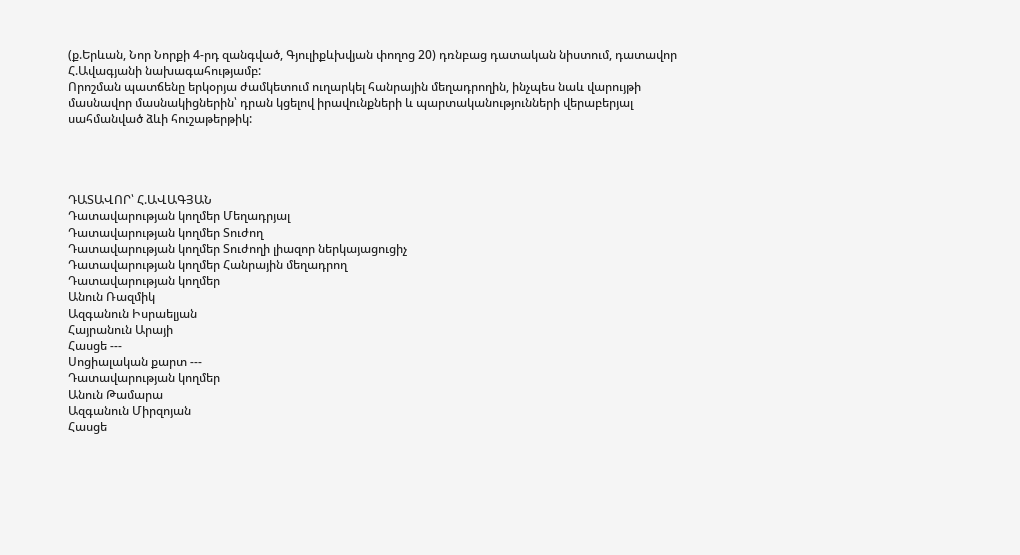(ք.Երևան, Նոր Նորքի 4-րդ զանգված, Գյուլիքևխվյան փողոց 20) դռնբաց դատական նիստում, դատավոր Հ.Ավագյանի նախագահությամբ:
Որոշման պատճենը երկօրյա ժամկետում ուղարկել հանրային մեղադրողին, ինչպես նաև վարույթի մասնավոր մասնակիցներին՝ դրան կցելով իրավունքների և պարտականությունների վերաբերյալ սահմանված ձևի հուշաթերթիկ:




ԴԱՏԱՎՈՐ՝ Հ.ԱՎԱԳՅԱՆ
Դատավարության կողմեր Մեղադրյալ
Դատավարության կողմեր Տուժող
Դատավարության կողմեր Տուժողի լիազոր ներկայացուցիչ
Դատավարության կողմեր Հանրային մեղադրող
Դատավարության կողմեր
Անուն Ռազմիկ
Ազգանուն Իսրաելյան
Հայրանուն Արայի
Հասցե ---
Սոցիալական քարտ ---
Դատավարության կողմեր
Անուն Թամարա
Ազգանուն Միրզոյան
Հասցե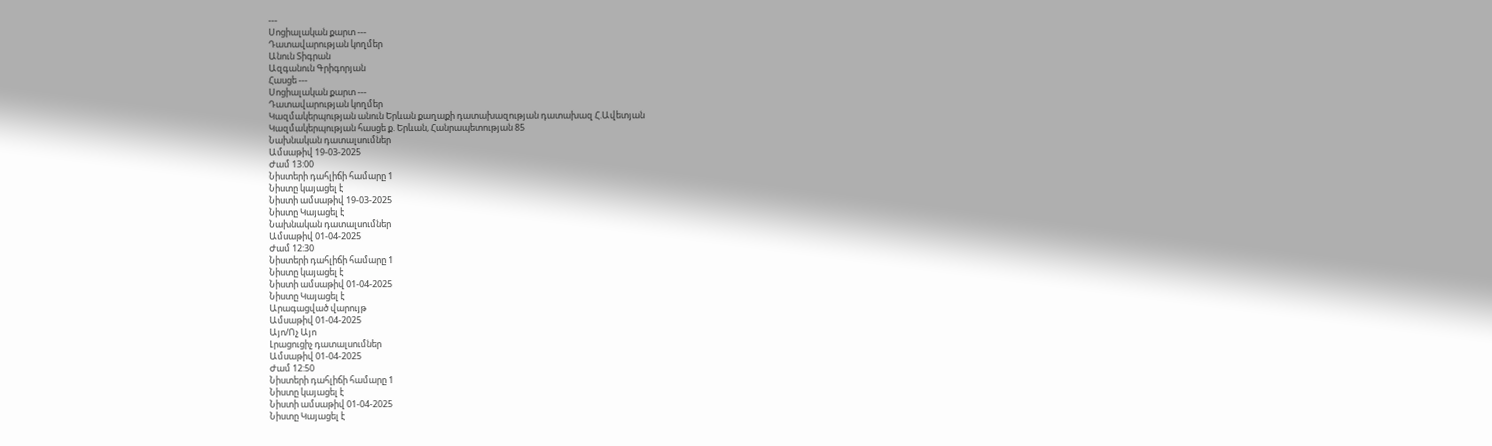---
Սոցիալական քարտ ---
Դատավարության կողմեր
Անուն Տիգրան
Ազգանուն Գրիգորյան
Հասցե ---
Սոցիալական քարտ ---
Դատավարության կողմեր
Կազմակերպության անուն Երևան քաղաքի դատախազության դատախազ Հ.Ավետյան
Կազմակերպության հասցե ք. Երևան, Հանրապետության 85
Նախնական դատալսումներ
Ամսաթիվ 19-03-2025
Ժամ 13:00
Նիստերի դահլիճի համարը 1
Նիստը կայացել է
Նիստի ամսաթիվ 19-03-2025
Նիստը Կայացել է
Նախնական դատալսումներ
Ամսաթիվ 01-04-2025
Ժամ 12:30
Նիստերի դահլիճի համարը 1
Նիստը կայացել է
Նիստի ամսաթիվ 01-04-2025
Նիստը Կայացել է
Արագացված վարույթ
Ամսաթիվ 01-04-2025
Այո/Ոչ Այո
Լրացուցիչ դատալսումներ
Ամսաթիվ 01-04-2025
Ժամ 12:50
Նիստերի դահլիճի համարը 1
Նիստը կայացել է
Նիստի ամսաթիվ 01-04-2025
Նիստը Կայացել է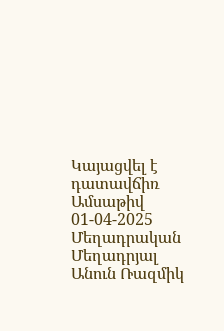Կայացվել է դատավճիռ
Ամսաթիվ 01-04-2025
Մեղադրական
Մեղադրյալ
Անուն Ռազմիկ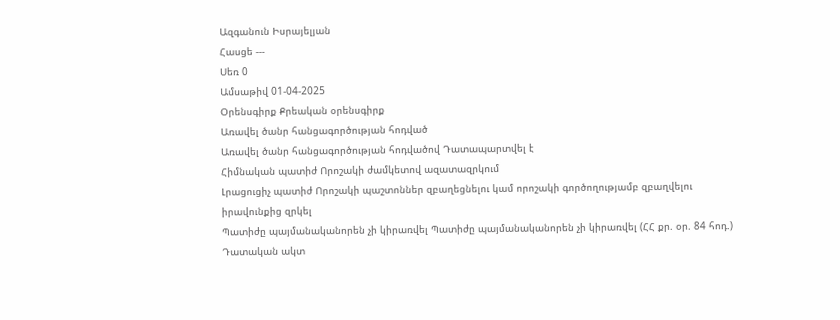Ազգանուն Իսրայելյան
Հասցե ---
Սեռ 0
Ամսաթիվ 01-04-2025
Օրենսգիրք Քրեական օրենսգիրք
Առավել ծանր հանցագործության հոդված
Առավել ծանր հանցագործության հոդվածով Դատապարտվել է
Հիմնական պատիժ Որոշակի ժամկետով ազատազրկում
Լրացուցիչ պատիժ Որոշակի պաշտոններ զբաղեցնելու կամ որոշակի գործողությամբ զբաղվելու իրավունքից զրկել
Պատիժը պայմանականորեն չի կիրառվել Պատիժը պայմանականորեն չի կիրառվել (ՀՀ քր. օր. 84 հոդ.)
Դատական ակտ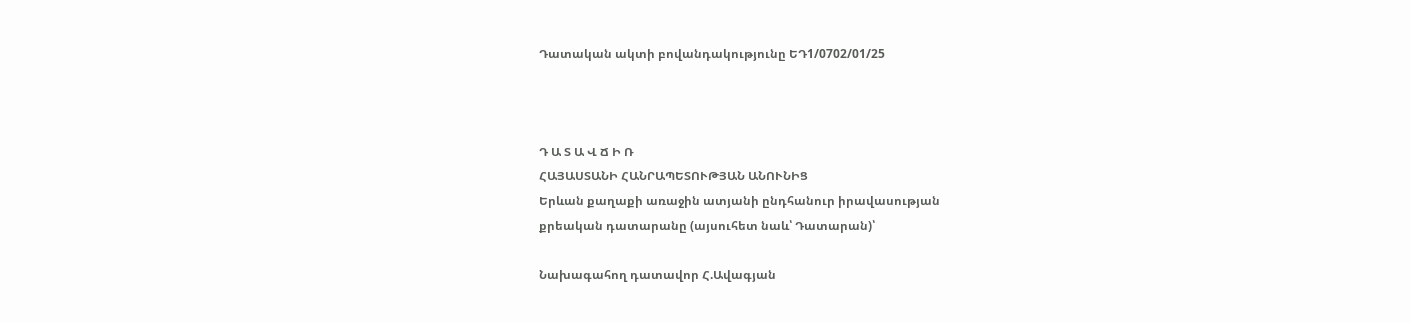Դատական ակտի բովանդակությունը ԵԴ1/0702/01/25



Դ Ա Տ Ա Վ Ճ Ի Ռ
ՀԱՅԱՍՏԱՆԻ ՀԱՆՐԱՊԵՏՈՒԹՅԱՆ ԱՆՈՒՆԻՑ
Երևան քաղաքի առաջին ատյանի ընդհանուր իրավասության
քրեական դատարանը (այսուհետ նաև՝ Դատարան)՝

Նախագահող դատավոր Հ.Ավագյան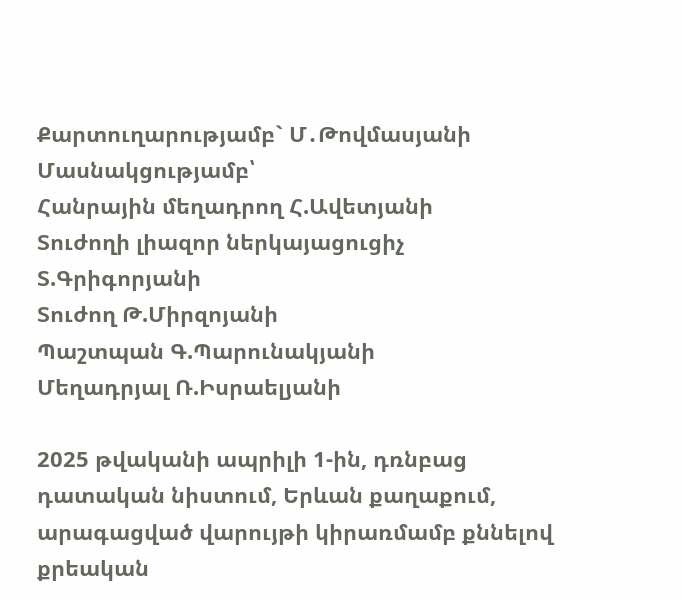Քարտուղարությամբ` Մ․Թովմասյանի
Մասնակցությամբ՝
Հանրային մեղադրող Հ.Ավետյանի
Տուժողի լիազոր ներկայացուցիչ Տ.Գրիգորյանի
Տուժող Թ.Միրզոյանի
Պաշտպան Գ.Պարունակյանի
Մեղադրյալ Ռ.Իսրաելյանի

2025 թվականի ապրիլի 1-ին, դռնբաց դատական նիստում, Երևան քաղաքում, արագացված վարույթի կիրառմամբ քննելով քրեական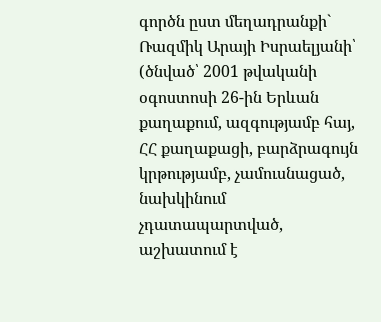գործն ըստ մեղադրանքի`
Ռազմիկ Արայի Իսրաելյանի՝ (ծնված՝ 2001 թվականի օգոստոսի 26-ին Երևան քաղաքում, ազգությամբ հայ, ՀՀ քաղաքացի, բարձրագույն կրթությամբ, չամուսնացած, նախկինում չդատապարտված, աշխատում է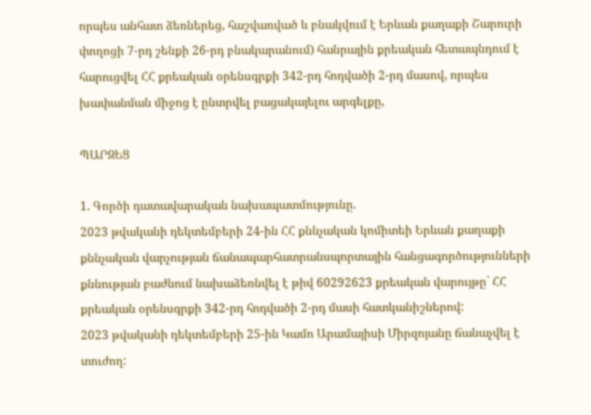որպես անհատ ձեռներեց, հաշվառված և բնակվում է Երևան քաղաքի Շարուրի փողոցի 7-րդ շենքի 26-րդ բնակարանում) հանրային քրեական հետապնդում է հարուցվել ՀՀ քրեական օրենսգրքի 342-րդ հոդվածի 2-րդ մասով, որպես խափանման միջոց է ընտրվել բացակայելու արգելքը,

ՊԱՐԶԵՑ

1. Գործի դատավարական նախապատմությունը.
2023 թվականի դեկտեմբերի 24-ին ՀՀ քննչական կոմիտեի Երևան քաղաքի քննչական վարչության ճանապարհատրանսպորտային հանցագործությունների քննության բաժնում նախաձեռնվել է թիվ 60292623 քրեական վարույթը` ՀՀ քրեական օրենսգրքի 342-րդ հոդվածի 2-րդ մասի հատկանիշներով:
2023 թվականի դեկտեմբերի 25-ին Կամո Արամայիսի Միրզոյանը ճանաչվել է տուժող: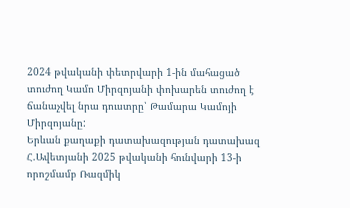2024 թվականի փետրվարի 1-ին մահացած տուժող Կամո Միրզոյանի փոխարեն տուժող է ճանաչվել նրա դուստրը՝ Թամարա Կամոյի Միրզոյանը:
Երևան քաղաքի դատախազության դատախազ Հ.Ավետյանի 2025 թվականի հունվարի 13-ի որոշմամբ Ռազմիկ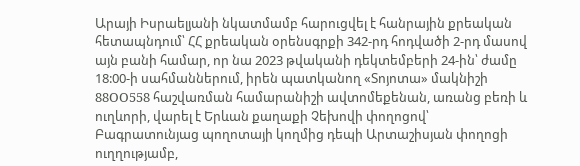Արայի Իսրաելյանի նկատմամբ հարուցվել է հանրային քրեական հետապնդում՝ ՀՀ քրեական օրենսգրքի 342-րդ հոդվածի 2-րդ մասով այն բանի համար, որ նա 2023 թվականի դեկտեմբերի 24-ին՝ ժամը 18:00-ի սահմաններում, իրեն պատկանող «Տոյոտա» մակնիշի 88OO558 հաշվառման համարանիշի ավտոմեքենան, առանց բեռի և ուղևորի, վարել է Երևան քաղաքի Չեխովի փողոցով՝ Բագրատունյաց պողոտայի կողմից դեպի Արտաշիսյան փողոցի ուղղությամբ,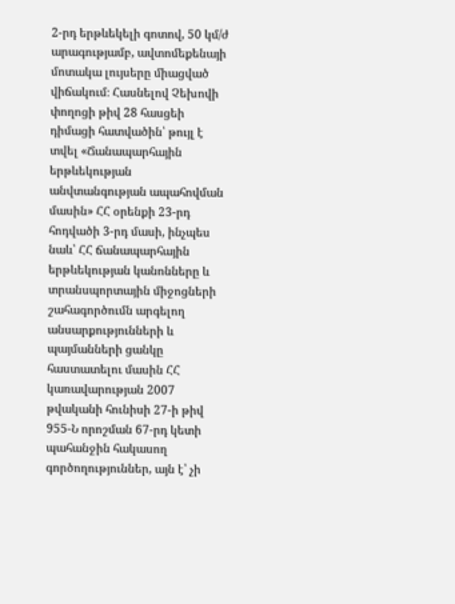2-րդ երթևեկելի գոտով, 50 կմ/ժ արագությամբ, ավտոմեքենայի մոտակա լույսերը միացված վիճակում։ Հասնելով Չեխովի փողոցի թիվ 28 հասցեի դիմացի հատվածին՝ թույլ է տվել «Ճանապարհային երթևեկության անվտանգության ապահովման մասին» ՀՀ օրենքի 23-րդ հոդվածի 3-րդ մասի, ինչպես նաև՝ ՀՀ ճանապարհային երթևեկության կանոնները և տրանսպորտային միջոցների շահագործումն արգելող անսարքությունների և պայմանների ցանկը հաստատելու մասին ՀՀ կառավարության 2007 թվականի հունիսի 27-ի թիվ 955-Ն որոշման 67-րդ կետի պահանջին հակասող գործողություններ, այն է՝ չի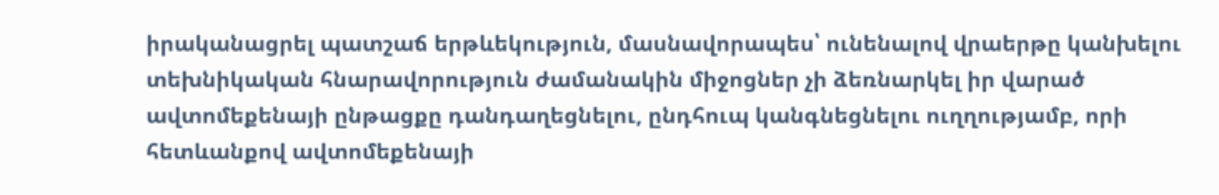իրականացրել պատշաճ երթևեկություն, մասնավորապես՝ ունենալով վրաերթը կանխելու տեխնիկական հնարավորություն ժամանակին միջոցներ չի ձեռնարկել իր վարած ավտոմեքենայի ընթացքը դանդաղեցնելու, ընդհուպ կանգնեցնելու ուղղությամբ, որի հետևանքով ավտոմեքենայի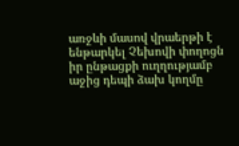առջևի մասով վրաերթի է ենթարկել Չեխովի փողոցն իր ընթացքի ուղղությամբ աջից դեպի ձախ կողմը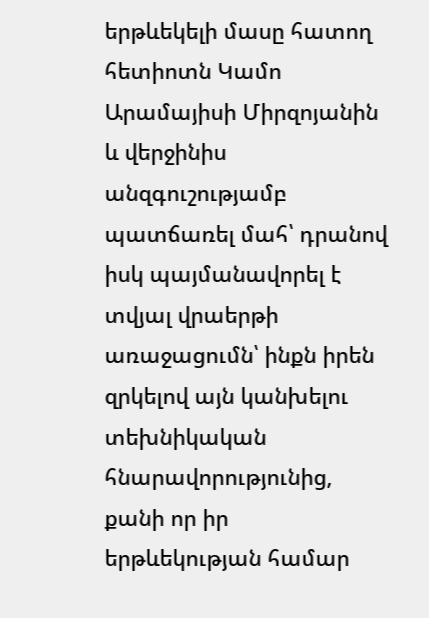երթևեկելի մասը հատող հետիոտն Կամո Արամայիսի Միրզոյանին և վերջինիս անզգուշությամբ պատճառել մահ՝ դրանով իսկ պայմանավորել է տվյալ վրաերթի առաջացումն՝ ինքն իրեն զրկելով այն կանխելու տեխնիկական հնարավորությունից, քանի որ իր երթևեկության համար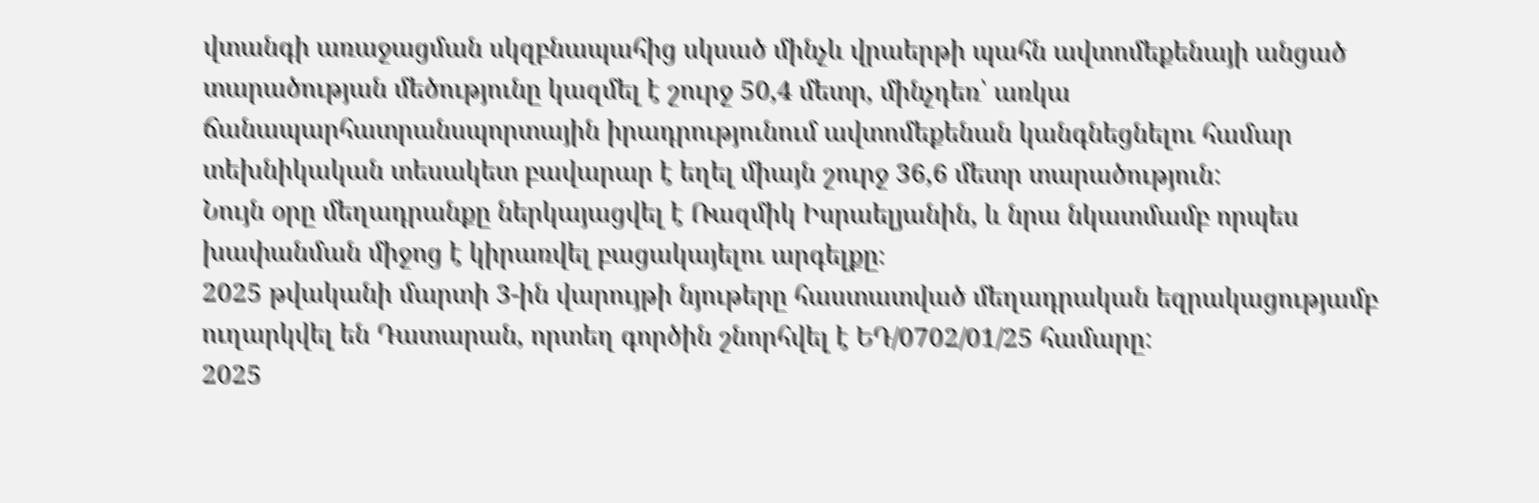վտանգի առաջացման սկզբնապահից սկսած մինչև վրաերթի պահն ավտոմեքենայի անցած տարածության մեծությունը կազմել է շուրջ 50,4 մետր, մինչդեռ՝ առկա ճանապարհատրանսպորտային իրադրությունում ավտոմեքենան կանգնեցնելու համար տեխնիկական տեսակետ բավարար է եղել միայն շուրջ 36,6 մետր տարածություն:
Նույն օրը մեղադրանքը ներկայացվել է Ռազմիկ Իսրաելյանին, և նրա նկատմամբ որպես խափանման միջոց է կիրառվել բացակայելու արգելքը։
2025 թվականի մարտի 3-ին վարույթի նյութերը հաստատված մեղադրական եզրակացությամբ ուղարկվել են Դատարան, որտեղ գործին շնորհվել է ԵԴ/0702/01/25 համարը:
2025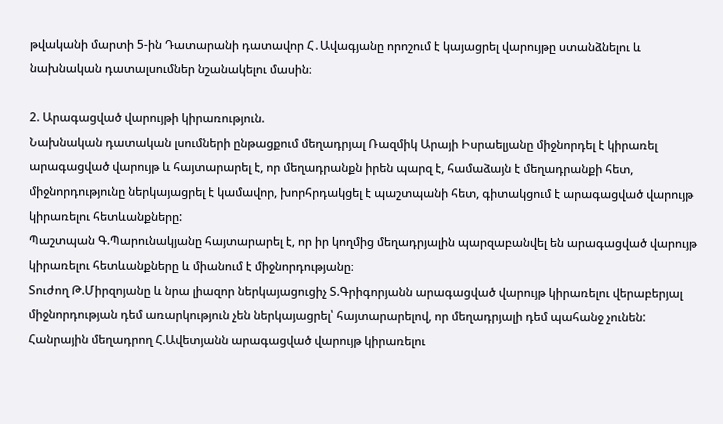թվականի մարտի 5-ին Դատարանի դատավոր Հ․Ավագյանը որոշում է կայացրել վարույթը ստանձնելու և նախնական դատալսումներ նշանակելու մասին։

2. Արագացված վարույթի կիրառություն.
Նախնական դատական լսումների ընթացքում մեղադրյալ Ռազմիկ Արայի Իսրաելյանը միջնորդել է կիրառել արագացված վարույթ և հայտարարել է, որ մեղադրանքն իրեն պարզ է, համաձայն է մեղադրանքի հետ, միջնորդությունը ներկայացրել է կամավոր, խորհրդակցել է պաշտպանի հետ, գիտակցում է արագացված վարույթ կիրառելու հետևանքները:
Պաշտպան Գ.Պարունակյանը հայտարարել է, որ իր կողմից մեղադրյալին պարզաբանվել են արագացված վարույթ կիրառելու հետևանքները և միանում է միջնորդությանը։
Տուժող Թ.Միրզոյանը և նրա լիազոր ներկայացուցիչ Տ.Գրիգորյանն արագացված վարույթ կիրառելու վերաբերյալ միջնորդության դեմ առարկություն չեն ներկայացրել՝ հայտարարելով, որ մեղադրյալի դեմ պահանջ չունեն:
Հանրային մեղադրող Հ.Ավետյանն արագացված վարույթ կիրառելու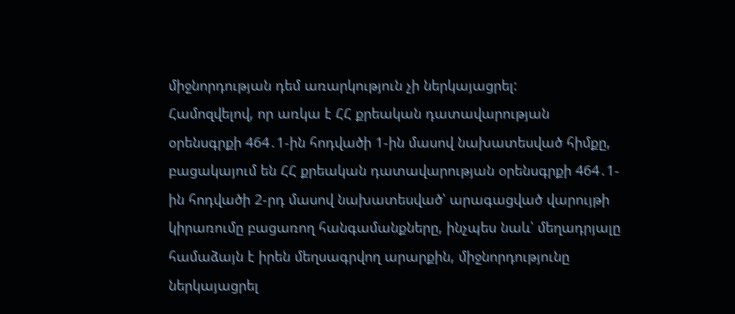միջնորդության դեմ առարկություն չի ներկայացրել:
Համոզվելով, որ առկա է ՀՀ քրեական դատավարության օրենսգրքի 464․1-ին հոդվածի 1-ին մասով նախատեսված հիմքը, բացակայում են ՀՀ քրեական դատավարության օրենսգրքի 464․1-ին հոդվածի 2-րդ մասով նախատեսված՝ արագացված վարույթի կիրառումը բացառող հանգամանքները, ինչպես նաև՝ մեղադրյալը համաձայն է իրեն մեղսագրվող արարքին, միջնորդությունը ներկայացրել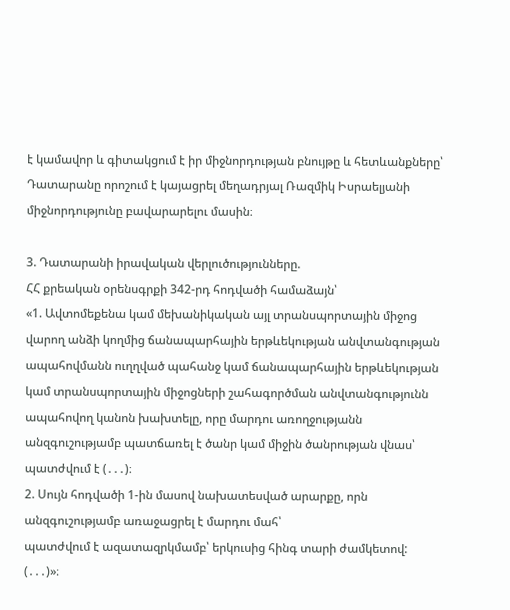է կամավոր և գիտակցում է իր միջնորդության բնույթը և հետևանքները՝ Դատարանը որոշում է կայացրել մեղադրյալ Ռազմիկ Իսրաելյանի միջնորդությունը բավարարելու մասին։

3. Դատարանի իրավական վերլուծությունները.
ՀՀ քրեական օրենսգրքի 342-րդ հոդվածի համաձայն՝
«1. Ավտոմեքենա կամ մեխանիկական այլ տրանսպորտային միջոց վարող անձի կողմից ճանապարհային երթևեկության անվտանգության ապահովմանն ուղղված պահանջ կամ ճանապարհային երթևեկության կամ տրանսպորտային միջոցների շահագործման անվտանգությունն ապահովող կանոն խախտելը, որը մարդու առողջությանն անզգուշությամբ պատճառել է ծանր կամ միջին ծանրության վնաս՝
պատժվում է (․․․)։
2. Սույն հոդվածի 1-ին մասով նախատեսված արարքը, որն անզգուշությամբ առաջացրել է մարդու մահ՝
պատժվում է ազատազրկմամբ՝ երկուսից հինգ տարի ժամկետով:
(․․․)»։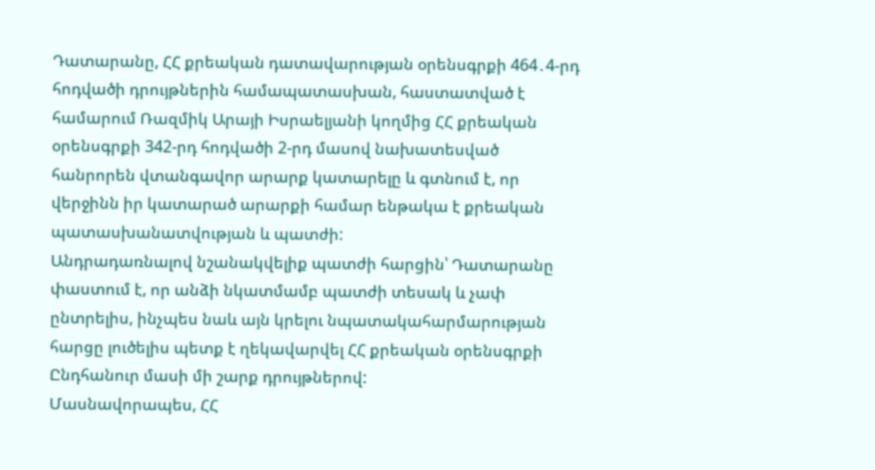Դատարանը, ՀՀ քրեական դատավարության օրենսգրքի 464․4-րդ հոդվածի դրույթներին համապատասխան, հաստատված է համարում Ռազմիկ Արայի Իսրաելյանի կողմից ՀՀ քրեական օրենսգրքի 342-րդ հոդվածի 2-րդ մասով նախատեսված հանրորեն վտանգավոր արարք կատարելը և գտնում է, որ վերջինն իր կատարած արարքի համար ենթակա է քրեական պատասխանատվության և պատժի:
Անդրադառնալով նշանակվելիք պատժի հարցին՝ Դատարանը փաստում է, որ անձի նկատմամբ պատժի տեսակ և չափ ընտրելիս, ինչպես նաև այն կրելու նպատակահարմարության հարցը լուծելիս պետք է ղեկավարվել ՀՀ քրեական օրենսգրքի Ընդհանուր մասի մի շարք դրույթներով:
Մասնավորապես, ՀՀ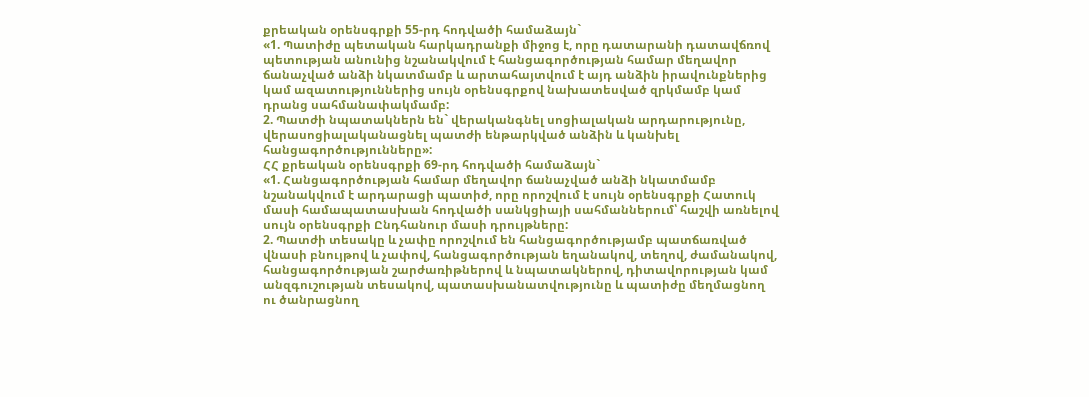քրեական օրենսգրքի 55-րդ հոդվածի համաձայն`
«1. Պատիժը պետական հարկադրանքի միջոց է, որը դատարանի դատավճռով պետության անունից նշանակվում է հանցագործության համար մեղավոր ճանաչված անձի նկատմամբ և արտահայտվում է այդ անձին իրավունքներից կամ ազատություններից սույն օրենսգրքով նախատեսված զրկմամբ կամ դրանց սահմանափակմամբ:
2. Պատժի նպատակներն են` վերականգնել սոցիալական արդարությունը, վերասոցիալականացնել պատժի ենթարկված անձին և կանխել հանցագործությունները»:
ՀՀ քրեական օրենսգրքի 69-րդ հոդվածի համաձայն`
«1. Հանցագործության համար մեղավոր ճանաչված անձի նկատմամբ նշանակվում է արդարացի պատիժ, որը որոշվում է սույն օրենսգրքի Հատուկ մասի համապատասխան հոդվածի սանկցիայի սահմաններում՝ հաշվի առնելով սույն օրենսգրքի Ընդհանուր մասի դրույթները:
2. Պատժի տեսակը և չափը որոշվում են հանցագործությամբ պատճառված վնասի բնույթով և չափով, հանցագործության եղանակով, տեղով, ժամանակով, հանցագործության շարժառիթներով և նպատակներով, դիտավորության կամ անզգուշության տեսակով, պատասխանատվությունը և պատիժը մեղմացնող ու ծանրացնող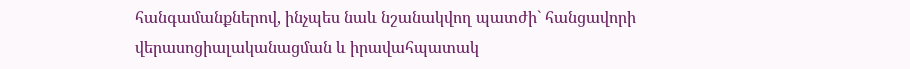հանգամանքներով, ինչպես նաև նշանակվող պատժի` հանցավորի վերասոցիալականացման և իրավահպատակ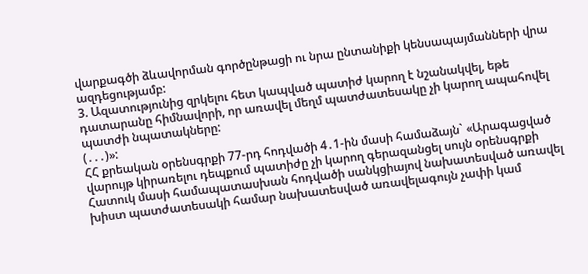վարքագծի ձևավորման գործընթացի ու նրա ընտանիքի կենսապայմանների վրա ազդեցությամբ:
3. Ազատությունից զրկելու հետ կապված պատիժ կարող է նշանակվել, եթե դատարանը հիմնավորի, որ առավել մեղմ պատժատեսակը չի կարող ապահովել պատժի նպատակները:
(․․․)»:
ՀՀ քրեական օրենսգրքի 77-րդ հոդվածի 4․1-ին մասի համաձայն` «Արագացված վարույթ կիրառելու դեպքում պատիժը չի կարող գերազանցել սույն օրենսգրքի Հատուկ մասի համապատասխան հոդվածի սանկցիայով նախատեսված առավել խիստ պատժատեսակի համար նախատեսված առավելագույն չափի կամ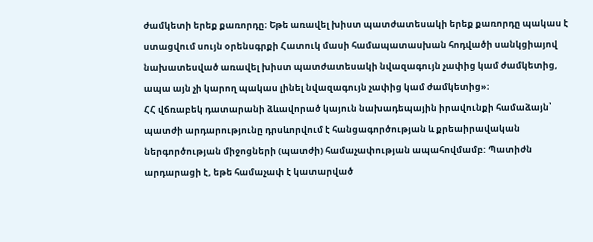ժամկետի երեք քառորդը։ Եթե առավել խիստ պատժատեսակի երեք քառորդը պակաս է ստացվում սույն օրենսգրքի Հատուկ մասի համապատասխան հոդվածի սանկցիայով նախատեսված առավել խիստ պատժատեսակի նվազագույն չափից կամ ժամկետից, ապա այն չի կարող պակաս լինել նվազագույն չափից կամ ժամկետից»։
ՀՀ վճռաբեկ դատարանի ձևավորած կայուն նախադեպային իրավունքի համաձայն՝ պատժի արդարությունը դրսևորվում է հանցագործության և քրեաիրավական ներգործության միջոցների (պատժի) համաչափության ապահովմամբ: Պատիժն արդարացի է, եթե համաչափ է կատարված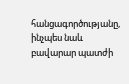հանցագործությանը, ինչպես նաև բավարար պատժի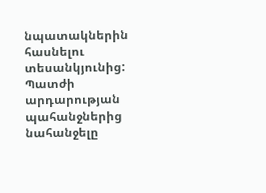նպատակներին հասնելու տեսանկյունից: Պատժի արդարության պահանջներից նահանջելը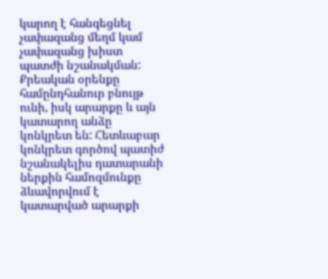կարող է հանգեցնել չափազանց մեղմ կամ չափազանց խիստ պատժի նշանակման: Քրեական օրենքը համընդհանուր բնույթ ունի, իսկ արարքը և այն կատարող անձը կոնկրետ են: Հետևաբար կոնկրետ գործով պատիժ նշանակելիս դատարանի ներքին համոզմունքը ձևավորվում է կատարված արարքի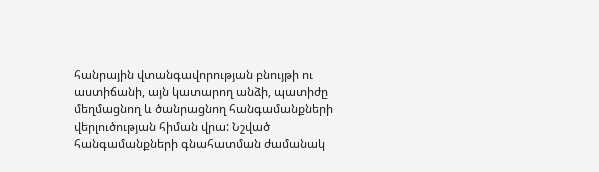հանրային վտանգավորության բնույթի ու աստիճանի, այն կատարող անձի, պատիժը մեղմացնող և ծանրացնող հանգամանքների վերլուծության հիման վրա: Նշված հանգամանքների գնահատման ժամանակ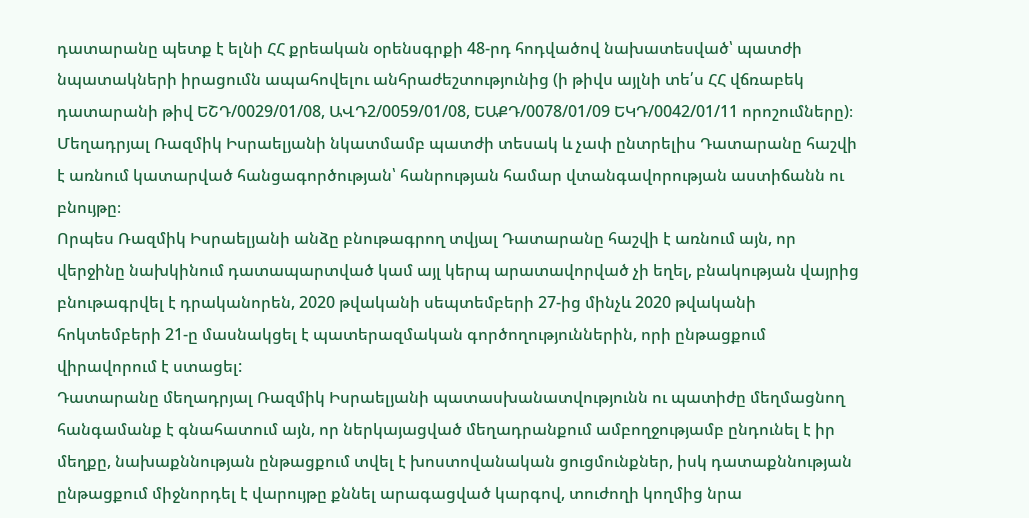դատարանը պետք է ելնի ՀՀ քրեական օրենսգրքի 48-րդ հոդվածով նախատեսված՝ պատժի նպատակների իրացումն ապահովելու անհրաժեշտությունից (ի թիվս այլնի տե՛ս ՀՀ վճռաբեկ դատարանի թիվ ԵՇԴ/0029/01/08, ԱՎԴ2/0059/01/08, ԵԱՔԴ/0078/01/09 ԵԿԴ/0042/01/11 որոշումները)։
Մեղադրյալ Ռազմիկ Իսրաելյանի նկատմամբ պատժի տեսակ և չափ ընտրելիս Դատարանը հաշվի է առնում կատարված հանցագործության՝ հանրության համար վտանգավորության աստիճանն ու բնույթը։
Որպես Ռազմիկ Իսրաելյանի անձը բնութագրող տվյալ Դատարանը հաշվի է առնում այն, որ վերջինը նախկինում դատապարտված կամ այլ կերպ արատավորված չի եղել, բնակության վայրից բնութագրվել է դրականորեն, 2020 թվականի սեպտեմբերի 27-ից մինչև 2020 թվականի հոկտեմբերի 21-ը մասնակցել է պատերազմական գործողություններին, որի ընթացքում վիրավորում է ստացել:
Դատարանը մեղադրյալ Ռազմիկ Իսրաելյանի պատասխանատվությունն ու պատիժը մեղմացնող հանգամանք է գնահատում այն, որ ներկայացված մեղադրանքում ամբողջությամբ ընդունել է իր մեղքը, նախաքննության ընթացքում տվել է խոստովանական ցուցմունքներ, իսկ դատաքննության ընթացքում միջնորդել է վարույթը քննել արագացված կարգով, տուժողի կողմից նրա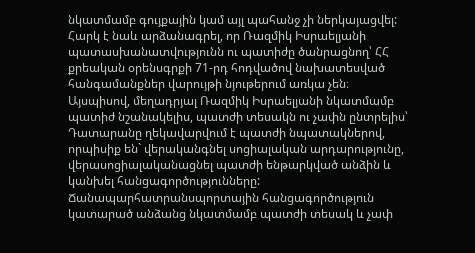նկատմամբ գույքային կամ այլ պահանջ չի ներկայացվել:
Հարկ է նաև արձանագրել, որ Ռազմիկ Իսրաելյանի պատասխանատվությունն ու պատիժը ծանրացնող՝ ՀՀ քրեական օրենսգրքի 71-րդ հոդվածով նախատեսված հանգամանքներ վարույթի նյութերում առկա չեն։
Այսպիսով, մեղադրյալ Ռազմիկ Իսրաելյանի նկատմամբ պատիժ նշանակելիս, պատժի տեսակն ու չափն ընտրելիս՝ Դատարանը ղեկավարվում է պատժի նպատակներով, որպիսիք են` վերականգնել սոցիալական արդարությունը, վերասոցիալականացնել պատժի ենթարկված անձին և կանխել հանցագործությունները:
Ճանապարհատրանսպորտային հանցագործություն կատարած անձանց նկատմամբ պատժի տեսակ և չափ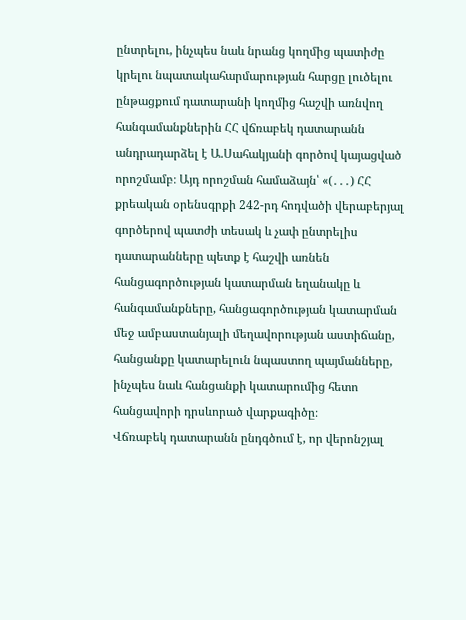ընտրելու, ինչպես նաև նրանց կողմից պատիժը կրելու նպատակահարմարության հարցը լուծելու ընթացքում դատարանի կողմից հաշվի առնվող հանգամանքներին ՀՀ վճռաբեկ դատարանն անդրադարձել է Ա.Սահակյանի գործով կայացված որոշմամբ։ Այդ որոշման համաձայն՝ «(․․․) ՀՀ քրեական օրենսգրքի 242-րդ հոդվածի վերաբերյալ գործերով պատժի տեսակ և չափ ընտրելիս դատարանները պետք է հաշվի առնեն հանցագործության կատարման եղանակը և հանգամանքները, հանցագործության կատարման մեջ ամբաստանյալի մեղավորության աստիճանը, հանցանքը կատարելուն նպաստող պայմանները, ինչպես նաև հանցանքի կատարումից հետո հանցավորի դրսևորած վարքագիծը։
Վճռաբեկ դատարանն ընդգծում է, որ վերոնշյալ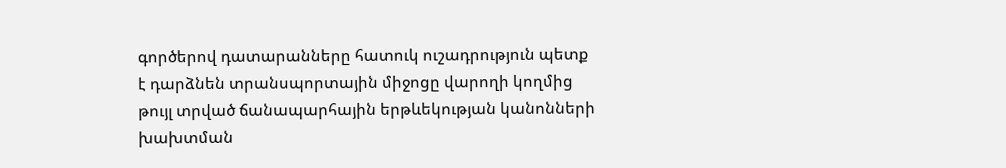գործերով դատարանները հատուկ ուշադրություն պետք է դարձնեն տրանսպորտային միջոցը վարողի կողմից թույլ տրված ճանապարհային երթևեկության կանոնների խախտման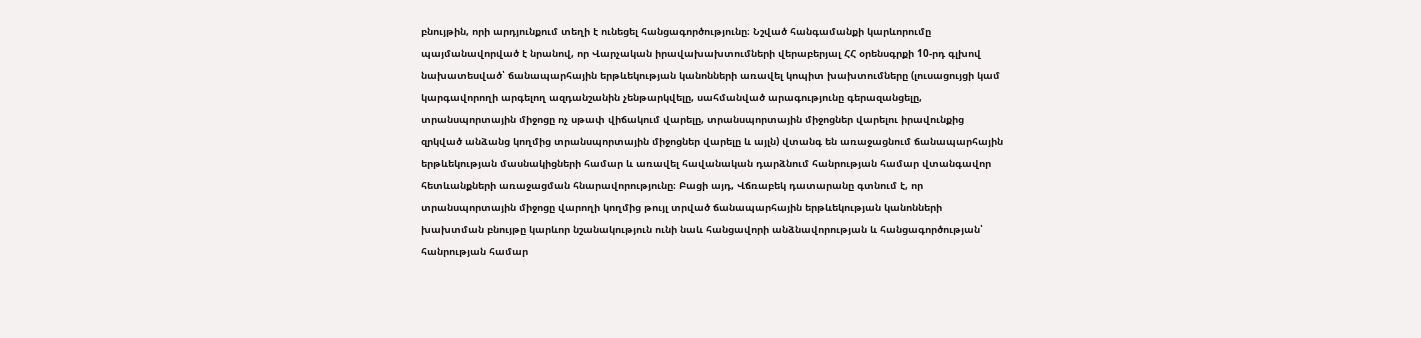բնույթին, որի արդյունքում տեղի է ունեցել հանցագործությունը։ Նշված հանգամանքի կարևորումը պայմանավորված է նրանով, որ Վարչական իրավախախտումների վերաբերյալ ՀՀ օրենսգրքի 10-րդ գլխով նախատեսված՝ ճանապարհային երթևեկության կանոնների առավել կոպիտ խախտումները (լուսացույցի կամ կարգավորողի արգելող ազդանշանին չենթարկվելը, սահմանված արագությունը գերազանցելը, տրանսպորտային միջոցը ոչ սթափ վիճակում վարելը, տրանսպորտային միջոցներ վարելու իրավունքից զրկված անձանց կողմից տրանսպորտային միջոցներ վարելը և այլն) վտանգ են առաջացնում ճանապարհային երթևեկության մասնակիցների համար և առավել հավանական դարձնում հանրության համար վտանգավոր հետևանքների առաջացման հնարավորությունը։ Բացի այդ, Վճռաբեկ դատարանը գտնում է, որ տրանսպորտային միջոցը վարողի կողմից թույլ տրված ճանապարհային երթևեկության կանոնների խախտման բնույթը կարևոր նշանակություն ունի նաև հանցավորի անձնավորության և հանցագործության՝ հանրության համար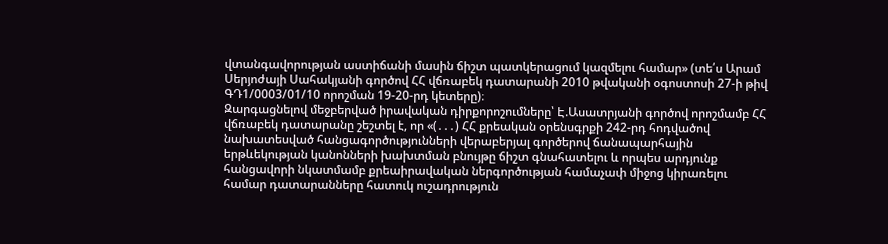վտանգավորության աստիճանի մասին ճիշտ պատկերացում կազմելու համար» (տե՛ս Արամ Սերյոժայի Սահակյանի գործով ՀՀ վճռաբեկ դատարանի 2010 թվականի օգոստոսի 27-ի թիվ ԳԴ1/0003/01/10 որոշման 19-20-րդ կետերը)։
Զարգացնելով մեջբերված իրավական դիրքորոշումները՝ Է.Ասատրյանի գործով որոշմամբ ՀՀ վճռաբեկ դատարանը շեշտել է, որ «(․․․) ՀՀ քրեական օրենսգրքի 242-րդ հոդվածով նախատեսված հանցագործությունների վերաբերյալ գործերով ճանապարհային երթևեկության կանոնների խախտման բնույթը ճիշտ գնահատելու և որպես արդյունք հանցավորի նկատմամբ քրեաիրավական ներգործության համաչափ միջոց կիրառելու համար դատարանները հատուկ ուշադրություն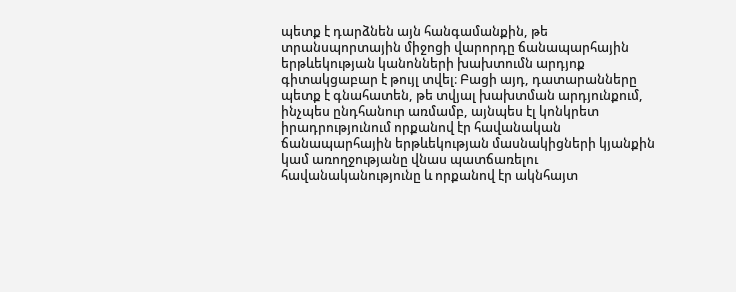պետք է դարձնեն այն հանգամանքին, թե տրանսպորտային միջոցի վարորդը ճանապարհային երթևեկության կանոնների խախտումն արդյոք գիտակցաբար է թույլ տվել։ Բացի այդ, դատարանները պետք է գնահատեն, թե տվյալ խախտման արդյունքում, ինչպես ընդհանուր առմամբ, այնպես էլ կոնկրետ իրադրությունում որքանով էր հավանական ճանապարհային երթևեկության մասնակիցների կյանքին կամ առողջությանը վնաս պատճառելու հավանականությունը և որքանով էր ակնհայտ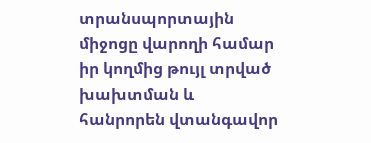տրանսպորտային միջոցը վարողի համար իր կողմից թույլ տրված խախտման և հանրորեն վտանգավոր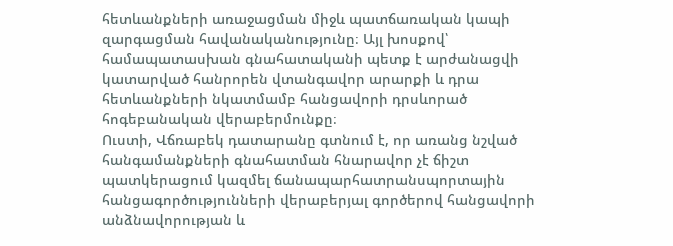հետևանքների առաջացման միջև պատճառական կապի զարգացման հավանականությունը։ Այլ խոսքով՝ համապատասխան գնահատականի պետք է արժանացվի կատարված հանրորեն վտանգավոր արարքի և դրա հետևանքների նկատմամբ հանցավորի դրսևորած հոգեբանական վերաբերմունքը։
Ուստի, Վճռաբեկ դատարանը գտնում է, որ առանց նշված հանգամանքների գնահատման հնարավոր չէ ճիշտ պատկերացում կազմել ճանապարհատրանսպորտային հանցագործությունների վերաբերյալ գործերով հանցավորի անձնավորության և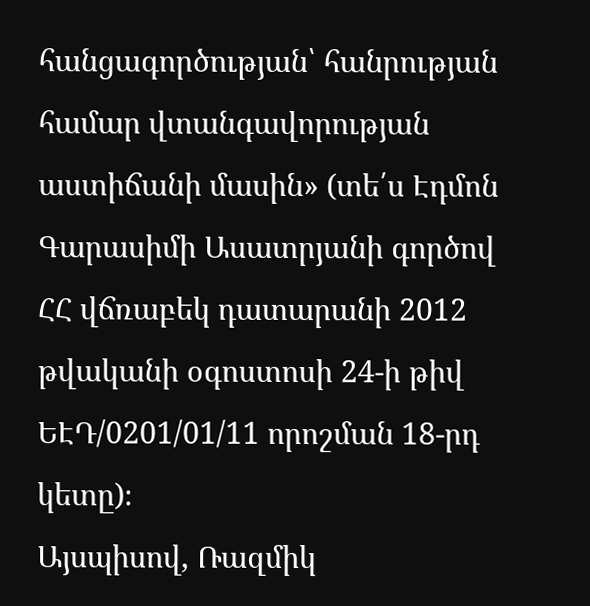հանցագործության՝ հանրության համար վտանգավորության աստիճանի մասին» (տե՛ս Էդմոն Գարասիմի Ասատրյանի գործով ՀՀ վճռաբեկ դատարանի 2012 թվականի օգոստոսի 24-ի թիվ ԵԷԴ/0201/01/11 որոշման 18-րդ կետը)։
Այսպիսով, Ռազմիկ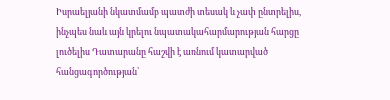Իսրաելյանի նկատմամբ պատժի տեսակ և չափ ընտրելիս, ինչպես նաև այն կրելու նպատակահարմարության հարցը լուծելիս Դատարանը հաշվի է առնում կատարված հանցագործության՝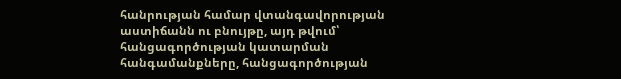հանրության համար վտանգավորության աստիճանն ու բնույթը, այդ թվում՝ հանցագործության կատարման հանգամանքները, հանցագործության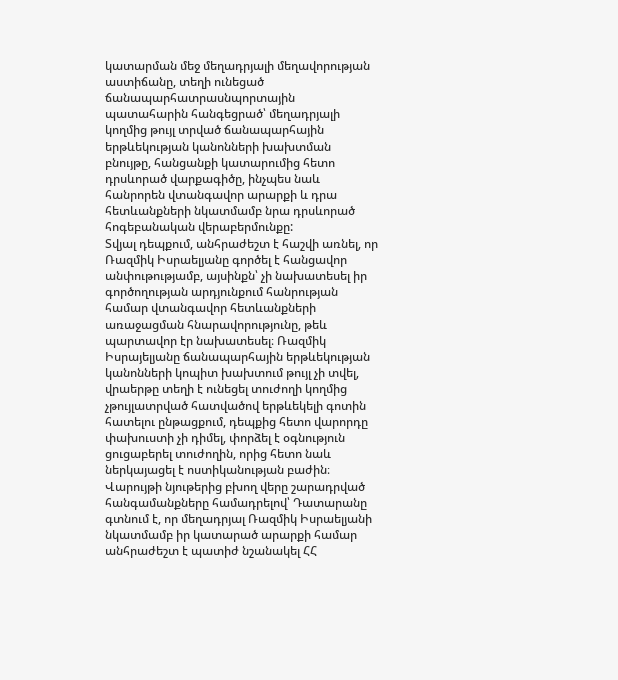կատարման մեջ մեղադրյալի մեղավորության աստիճանը, տեղի ունեցած ճանապարհատրասնպորտային պատահարին հանգեցրած՝ մեղադրյալի կողմից թույլ տրված ճանապարհային երթևեկության կանոնների խախտման բնույթը, հանցանքի կատարումից հետո դրսևորած վարքագիծը, ինչպես նաև հանրորեն վտանգավոր արարքի և դրա հետևանքների նկատմամբ նրա դրսևորած հոգեբանական վերաբերմունքը:
Տվյալ դեպքում, անհրաժեշտ է հաշվի առնել, որ Ռազմիկ Իսրաելյանը գործել է հանցավոր անփութությամբ, այսինքն՝ չի նախատեսել իր գործողության արդյունքում հանրության համար վտանգավոր հետևանքների առաջացման հնարավորությունը, թեև պարտավոր էր նախատեսել։ Ռազմիկ Իսրայելյանը ճանապարհային երթևեկության կանոնների կոպիտ խախտում թույլ չի տվել, վրաերթը տեղի է ունեցել տուժողի կողմից չթույլատրված հատվածով երթևեկելի գոտին հատելու ընթացքում, դեպքից հետո վարորդը փախուստի չի դիմել, փորձել է օգնություն ցուցաբերել տուժողին, որից հետո նաև ներկայացել է ոստիկանության բաժին։
Վարույթի նյութերից բխող վերը շարադրված հանգամանքները համադրելով՝ Դատարանը գտնում է, որ մեղադրյալ Ռազմիկ Իսրաելյանի նկատմամբ իր կատարած արարքի համար անհրաժեշտ է պատիժ նշանակել ՀՀ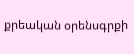քրեական օրենսգրքի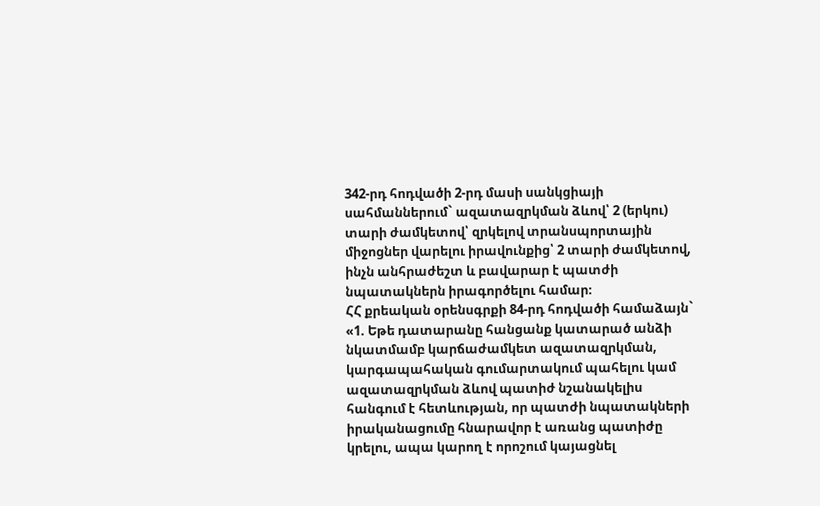342-րդ հոդվածի 2-րդ մասի սանկցիայի սահմաններում` ազատազրկման ձևով՝ 2 (երկու) տարի ժամկետով՝ զրկելով տրանսպորտային միջոցներ վարելու իրավունքից՝ 2 տարի ժամկետով, ինչն անհրաժեշտ և բավարար է պատժի նպատակներն իրագործելու համար։
ՀՀ քրեական օրենսգրքի 84-րդ հոդվածի համաձայն`
«1. Եթե դատարանը հանցանք կատարած անձի նկատմամբ կարճաժամկետ ազատազրկման, կարգապահական գումարտակում պահելու կամ ազատազրկման ձևով պատիժ նշանակելիս հանգում է հետևության, որ պատժի նպատակների իրականացումը հնարավոր է առանց պատիժը կրելու, ապա կարող է որոշում կայացնել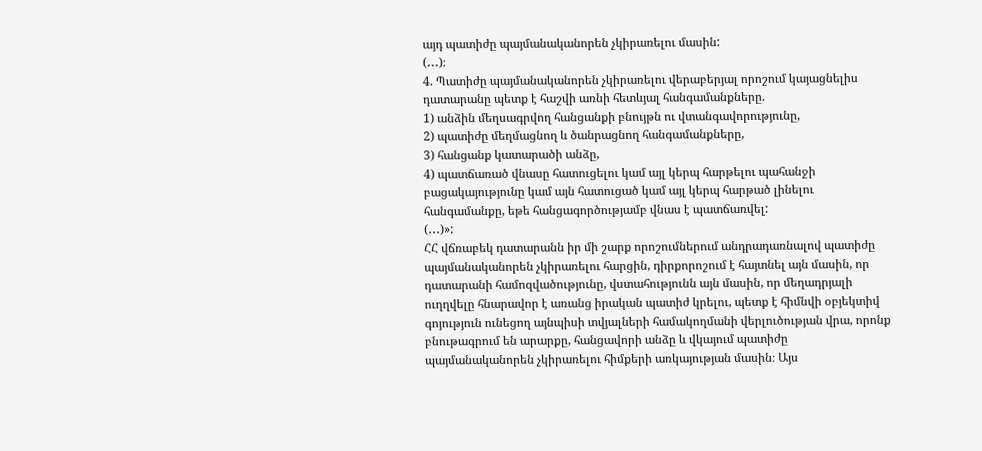այդ պատիժը պայմանականորեն չկիրառելու մասին:
(․․․)։
4. Պատիժը պայմանականորեն չկիրառելու վերաբերյալ որոշում կայացնելիս դատարանը պետք է հաշվի առնի հետևյալ հանգամանքները.
1) անձին մեղսագրվող հանցանքի բնույթն ու վտանգավորությունը,
2) պատիժը մեղմացնող և ծանրացնող հանգամանքները,
3) հանցանք կատարածի անձը,
4) պատճառած վնասը հատուցելու կամ այլ կերպ հարթելու պահանջի բացակայությունը կամ այն հատուցած կամ այլ կերպ հարթած լինելու հանգամանքը, եթե հանցագործությամբ վնաս է պատճառվել:
(․․․)»:
ՀՀ վճռաբեկ դատարանն իր մի շարք որոշումներում անդրադառնալով պատիժը պայմանականորեն չկիրառելու հարցին, դիրքորոշում է հայտնել այն մասին, որ դատարանի համոզվածությունը, վստահությունն այն մասին, որ մեղադրյալի ուղղվելը հնարավոր է առանց իրական պատիժ կրելու, պետք է հիմնվի օբյեկտիվ գոյություն ունեցող այնպիսի տվյալների համակողմանի վերլուծության վրա, որոնք բնութագրում են արարքը, հանցավորի անձը և վկայում պատիժը պայմանականորեն չկիրառելու հիմքերի առկայության մասին։ Այս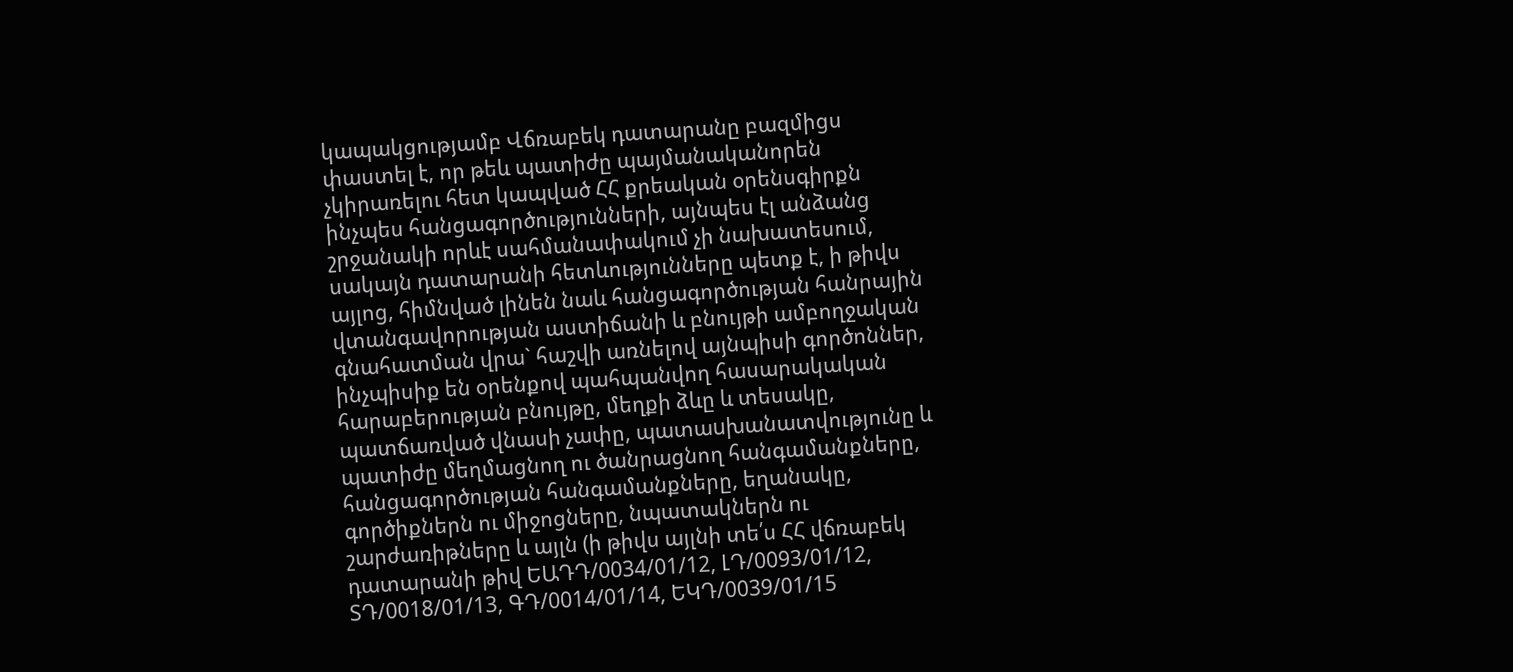կապակցությամբ Վճռաբեկ դատարանը բազմիցս փաստել է, որ թեև պատիժը պայմանականորեն չկիրառելու հետ կապված ՀՀ քրեական օրենսգիրքն ինչպես հանցագործությունների, այնպես էլ անձանց շրջանակի որևէ սահմանափակում չի նախատեսում, սակայն դատարանի հետևությունները պետք է, ի թիվս այլոց, հիմնված լինեն նաև հանցագործության հանրային վտանգավորության աստիճանի և բնույթի ամբողջական գնահատման վրա` հաշվի առնելով այնպիսի գործոններ, ինչպիսիք են օրենքով պահպանվող հասարակական հարաբերության բնույթը, մեղքի ձևը և տեսակը, պատճառված վնասի չափը, պատաuխանատվությունը և պատիժը մեղմացնող ու ծանրացնող հանգամանքները, հանցագործության հանգամանքները, եղանակը, գործիքներն ու միջոցները, նպատակներն ու շարժառիթները և այլն (ի թիվս այլնի տե՛ս ՀՀ վճռաբեկ դատարանի թիվ ԵԱԴԴ/0034/01/12, ԼԴ/0093/01/12, ՏԴ/0018/01/13, ԳԴ/0014/01/14, ԵԿԴ/0039/01/15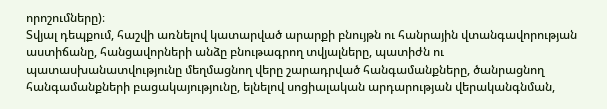որոշումները)։
Տվյալ դեպքում, հաշվի առնելով կատարված արարքի բնույթն ու հանրային վտանգավորության աստիճանը, հանցավորների անձը բնութագրող տվյալները, պատիժն ու պատասխանատվությունը մեղմացնող վերը շարադրված հանգամանքները, ծանրացնող հանգամանքների բացակայությունը, ելնելով սոցիալական արդարության վերականգնման,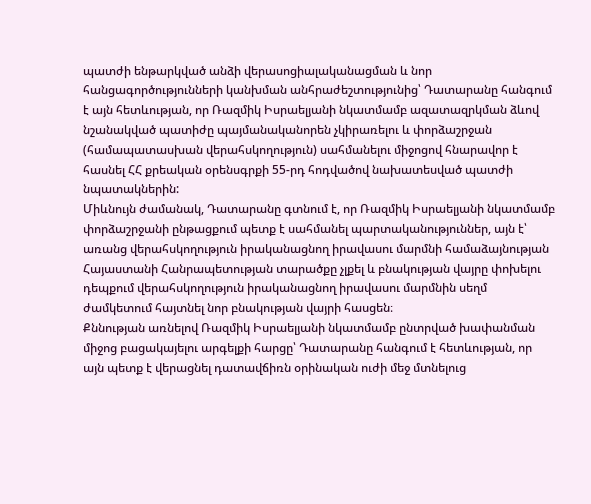պատժի ենթարկված անձի վերասոցիալականացման և նոր հանցագործությունների կանխման անհրաժեշտությունից՝ Դատարանը հանգում է այն հետևության, որ Ռազմիկ Իսրաելյանի նկատմամբ ազատազրկման ձևով նշանակված պատիժը պայմանականորեն չկիրառելու և փորձաշրջան (համապատասխան վերահսկողություն) սահմանելու միջոցով հնարավոր է հասնել ՀՀ քրեական օրենսգրքի 55-րդ հոդվածով նախատեսված պատժի նպատակներին:
Միևնույն ժամանակ, Դատարանը գտնում է, որ Ռազմիկ Իսրաելյանի նկատմամբ փորձաշրջանի ընթացքում պետք է սահմանել պարտականություններ, այն է՝ առանց վերահսկողություն իրականացնող իրավասու մարմնի համաձայնության Հայաստանի Հանրապետության տարածքը չլքել և բնակության վայրը փոխելու դեպքում վերահսկողություն իրականացնող իրավասու մարմնին սեղմ ժամկետում հայտնել նոր բնակության վայրի հասցեն։
Քննության առնելով Ռազմիկ Իսրաելյանի նկատմամբ ընտրված խափանման միջոց բացակայելու արգելքի հարցը՝ Դատարանը հանգում է հետևության, որ այն պետք է վերացնել դատավճիռն օրինական ուժի մեջ մտնելուց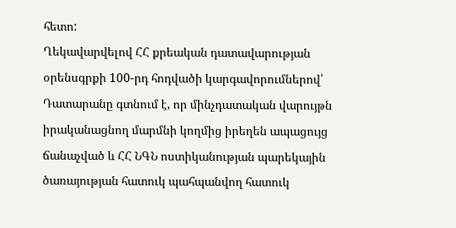հետո:
Ղեկավարվելով ՀՀ քրեական դատավարության օրենսգրքի 100-րդ հոդվածի կարգավորումներով՝ Դատարանը գտնում է, որ մինչդատական վարույթն իրականացնող մարմնի կողմից իրեղեն ապացույց ճանաչված և ՀՀ ՆԳՆ ոստիկանության պարեկային ծառայության հատուկ պահպանվող հատուկ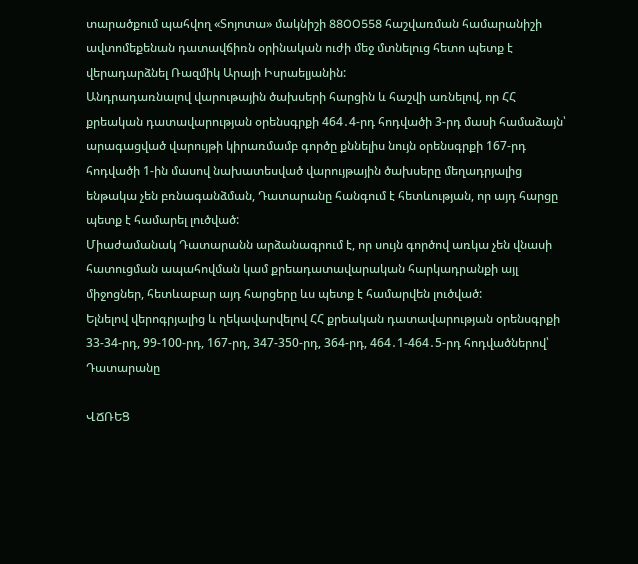տարածքում պահվող «Տոյոտա» մակնիշի 88OO558 հաշվառման համարանիշի ավտոմեքենան դատավճիռն օրինական ուժի մեջ մտնելուց հետո պետք է վերադարձնել Ռազմիկ Արայի Իսրաելյանին:
Անդրադառնալով վարութային ծախսերի հարցին և հաշվի առնելով, որ ՀՀ քրեական դատավարության օրենսգրքի 464․4-րդ հոդվածի 3-րդ մասի համաձայն՝ արագացված վարույթի կիրառմամբ գործը քննելիս նույն օրենսգրքի 167-րդ հոդվածի 1-ին մասով նախատեսված վարույթային ծախսերը մեղադրյալից ենթակա չեն բռնագանձման, Դատարանը հանգում է հետևության, որ այդ հարցը պետք է համարել լուծված:
Միաժամանակ Դատարանն արձանագրում է, որ սույն գործով առկա չեն վնասի հատուցման ապահովման կամ քրեադատավարական հարկադրանքի այլ միջոցներ, հետևաբար այդ հարցերը ևս պետք է համարվեն լուծված:
Ելնելով վերոգրյալից և ղեկավարվելով ՀՀ քրեական դատավարության օրենսգրքի 33-34-րդ, 99-100-րդ, 167-րդ, 347-350-րդ, 364-րդ, 464․1-464․5-րդ հոդվածներով՝ Դատարանը

ՎՃՌԵՑ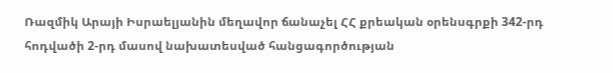Ռազմիկ Արայի Իսրաելյանին մեղավոր ճանաչել ՀՀ քրեական օրենսգրքի 342-րդ հոդվածի 2-րդ մասով նախատեսված հանցագործության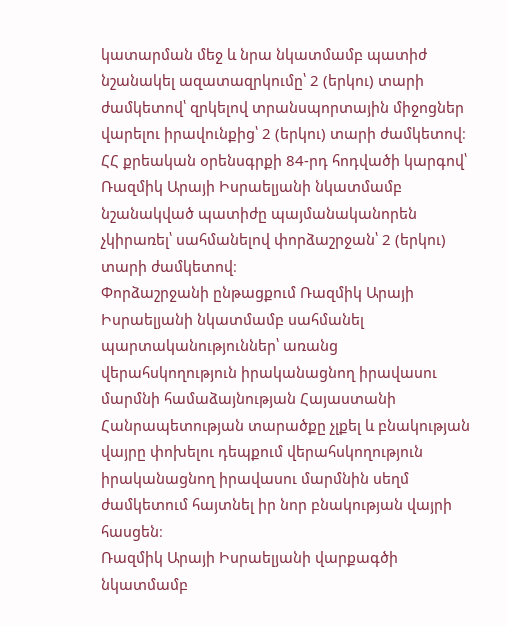կատարման մեջ և նրա նկատմամբ պատիժ նշանակել ազատազրկումը՝ 2 (երկու) տարի ժամկետով՝ զրկելով տրանսպորտային միջոցներ վարելու իրավունքից՝ 2 (երկու) տարի ժամկետով։
ՀՀ քրեական օրենսգրքի 84-րդ հոդվածի կարգով՝ Ռազմիկ Արայի Իսրաելյանի նկատմամբ նշանակված պատիժը պայմանականորեն չկիրառել՝ սահմանելով փորձաշրջան՝ 2 (երկու) տարի ժամկետով։
Փորձաշրջանի ընթացքում Ռազմիկ Արայի Իսրաելյանի նկատմամբ սահմանել պարտականություններ՝ առանց վերահսկողություն իրականացնող իրավասու մարմնի համաձայնության Հայաստանի Հանրապետության տարածքը չլքել և բնակության վայրը փոխելու դեպքում վերահսկողություն իրականացնող իրավասու մարմնին սեղմ ժամկետում հայտնել իր նոր բնակության վայրի հասցեն։
Ռազմիկ Արայի Իսրաելյանի վարքագծի նկատմամբ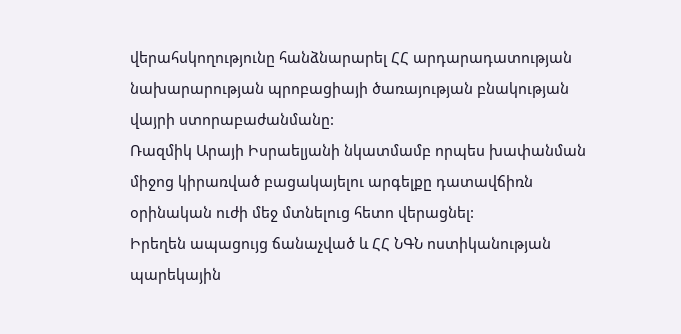վերահսկողությունը հանձնարարել ՀՀ արդարադատության նախարարության պրոբացիայի ծառայության բնակության վայրի ստորաբաժանմանը:
Ռազմիկ Արայի Իսրաելյանի նկատմամբ որպես խափանման միջոց կիրառված բացակայելու արգելքը դատավճիռն օրինական ուժի մեջ մտնելուց հետո վերացնել:
Իրեղեն ապացույց ճանաչված և ՀՀ ՆԳՆ ոստիկանության պարեկային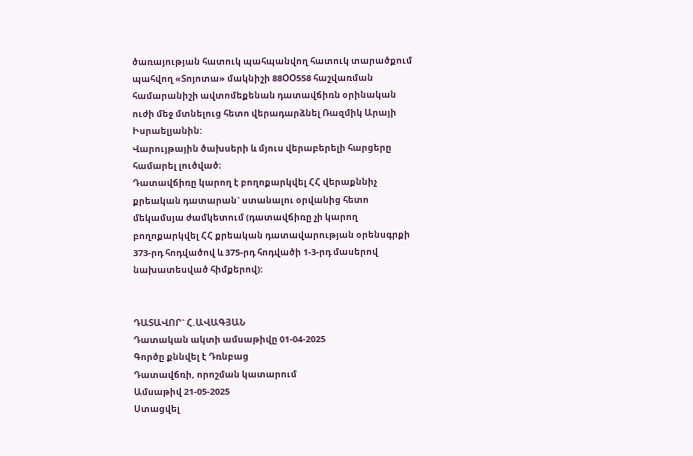ծառայության հատուկ պահպանվող հատուկ տարածքում պահվող «Տոյոտա» մակնիշի 88ՕՕ558 հաշվառման համարանիշի ավտոմեքենան դատավճիռն օրինական ուժի մեջ մտնելուց հետո վերադարձնել Ռազմիկ Արայի Իսրաելյանին:
Վարույթային ծախսերի և մյուս վերաբերելի հարցերը համարել լուծված։
Դատավճիռը կարող է բողոքարկվել ՀՀ վերաքննիչ քրեական դատարան` ստանալու օրվանից հետո մեկամսյա ժամկետում (դատավճիռը չի կարող բողոքարկվել ՀՀ քրեական դատավարության օրենսգրքի 373-րդ հոդվածով և 375-րդ հոդվածի 1-3-րդ մասերով նախատեսված հիմքերով):


ԴԱՏԱՎՈՐ` Հ.ԱՎԱԳՅԱՆ
Դատական ակտի ամսաթիվը 01-04-2025
Գործը քննվել է Դռնբաց
Դատավճռի, որոշման կատարում
Ամսաթիվ 21-05-2025
Ստացվել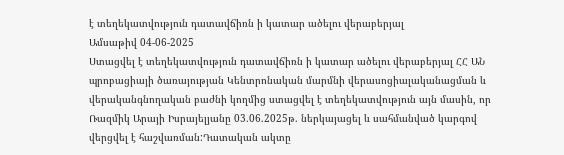է տեղեկատվություն դատավճիռն ի կատար ածելու վերաբերյալ
Ամսաթիվ 04-06-2025
Ստացվել է տեղեկատվություն դատավճիռն ի կատար ածելու վերաբերյալ ՀՀ ԱՆ պրոբացիայի ծառայության Կենտրոնական մարմնի վերասոցիալականացման և վերականգնողական բաժնի կողմից ստացվել է տեղեկատվություն այն մասին, որ Ռազմիկ Արայի Իսրայելյանը 03.06.2025թ. ներկայացել և սահմանված կարգով վերցվել է հաշվառման:Դատական ակտը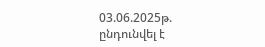03.06.2025թ. ընդունվել է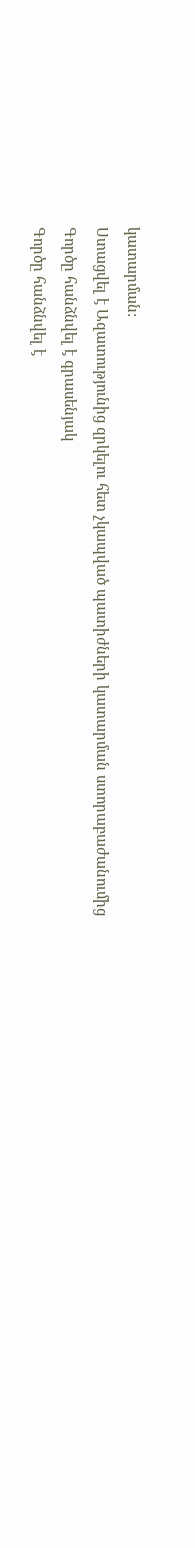կատարման:
Ստացվել է Ազատությունից զրկելու հետ չկապված պատիժների կատարման ստորաբաժանումից
Գործը հանձնվել է գրասենյակ
Գործը հանձնվել է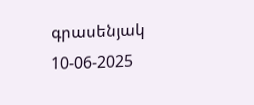գրասենյակ 10-06-2025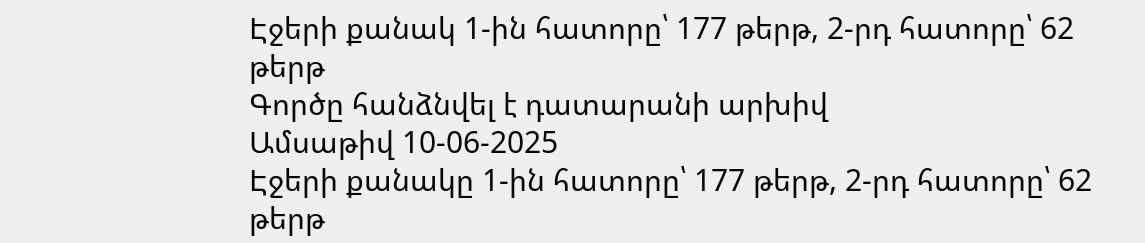Էջերի քանակ 1-ին հատորը՝ 177 թերթ, 2-րդ հատորը՝ 62 թերթ
Գործը հանձնվել է դատարանի արխիվ
Ամսաթիվ 10-06-2025
Էջերի քանակը 1-ին հատորը՝ 177 թերթ, 2-րդ հատորը՝ 62 թերթ